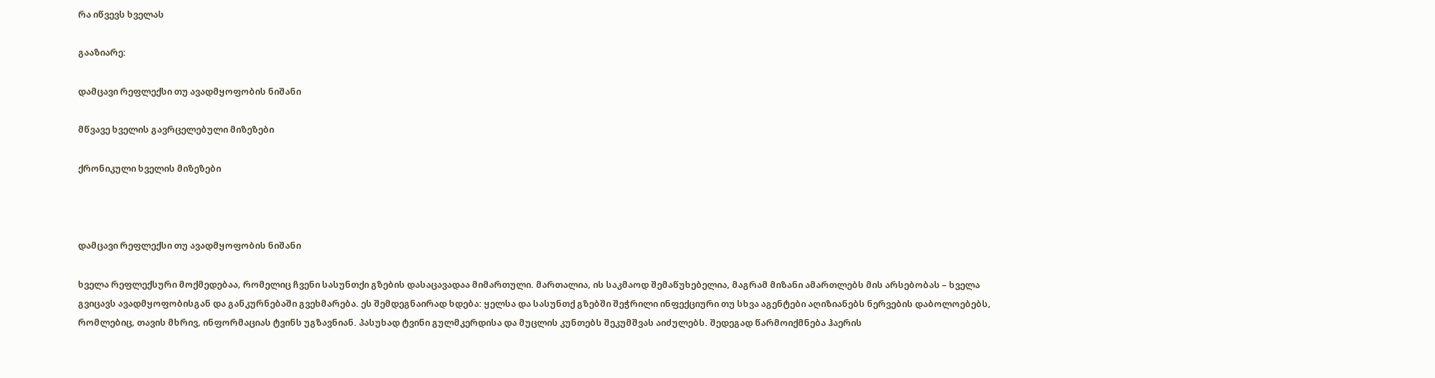რა იწვევს ხველას

გააზიარე:

დამცავი რეფლექსი თუ ავადმყოფობის ნიშანი

მწვავე ხველის გავრცელებული მიზეზები

ქრონიკული ხველის მიზეზები



დამცავი რეფლექსი თუ ავადმყოფობის ნიშანი

ხველა რეფლექსური მოქმედებაა, რომელიც ჩვენი სასუნთქი გზების დასაცავადაა მიმართული. მართალია, ის საკმაოდ შემაწუხებელია, მაგრამ მიზანი ამართლებს მის არსებობას – ხველა გვიცავს ავადმყოფობისგან და განკურნებაში გვეხმარება. ეს შემდეგნაირად ხდება: ყელსა და სასუნთქ გზებში შეჭრილი ინფექციური თუ სხვა აგენტები აღიზიანებს ნერვების დაბოლოებებს, რომლებიც, თავის მხრივ, ინფორმაციას ტვინს უგზავნიან. პასუხად ტვინი გულმკერდისა და მუცლის კუნთებს შეკუმშვას აიძულებს. შედეგად წარმოიქმნება ჰაერის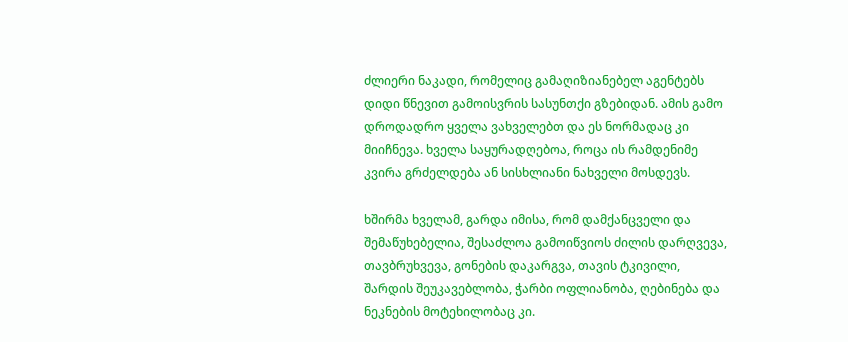ძლიერი ნაკადი, რომელიც გამაღიზიანებელ აგენტებს დიდი წნევით გამოისვრის სასუნთქი გზებიდან. ამის გამო დროდადრო ყველა ვახველებთ და ეს ნორმადაც კი მიიჩნევა. ხველა საყურადღებოა, როცა ის რამდენიმე კვირა გრძელდება ან სისხლიანი ნახველი მოსდევს.

ხშირმა ხველამ, გარდა იმისა, რომ დამქანცველი და შემაწუხებელია, შესაძლოა გამოიწვიოს ძილის დარღვევა, თავბრუხვევა, გონების დაკარგვა, თავის ტკივილი, შარდის შეუკავებლობა, ჭარბი ოფლიანობა, ღებინება და ნეკნების მოტეხილობაც კი.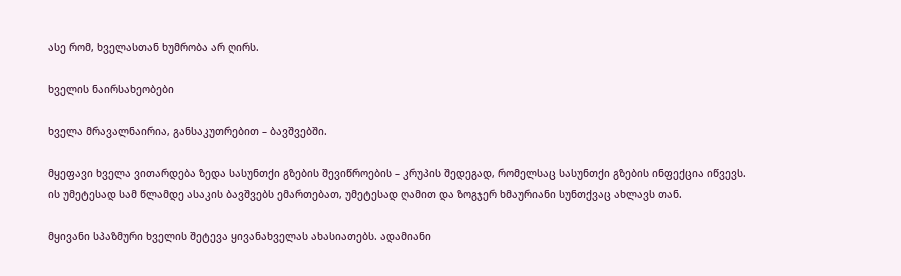ასე რომ, ხველასთან ხუმრობა არ ღირს.

ხველის ნაირსახეობები

ხველა მრავალნაირია, განსაკუთრებით – ბავშვებში.

მყეფავი ხველა ვითარდება ზედა სასუნთქი გზების შევიწროების – კრუპის შედეგად, რომელსაც სასუნთქი გზების ინფექცია იწვევს. ის უმეტესად სამ წლამდე ასაკის ბავშვებს ემართებათ, უმეტესად ღამით და ზოგჯერ ხმაურიანი სუნთქვაც ახლავს თან.

მყივანი სპაზმური ხველის შეტევა ყივანახველას ახასიათებს. ადამიანი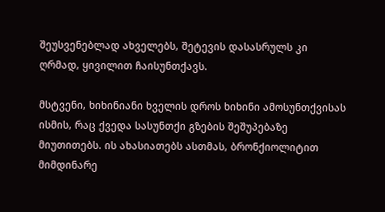შეუსვენებლად ახველებს, შეტევის დასასრულს კი ღრმად, ყივილით ჩაისუნთქავს.

მსტვენი, ხიხინიანი ხველის დროს ხიხინი ამოსუნთქვისას ისმის, რაც ქვედა სასუნთქი გზების შეშუპებაზე მიუთითებს. ის ახასიათებს ასთმას, ბრონქიოლიტით მიმდინარე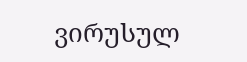ვირუსულ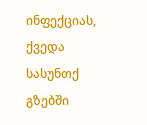ინფექციას, ქვედა სასუნთქ გზებში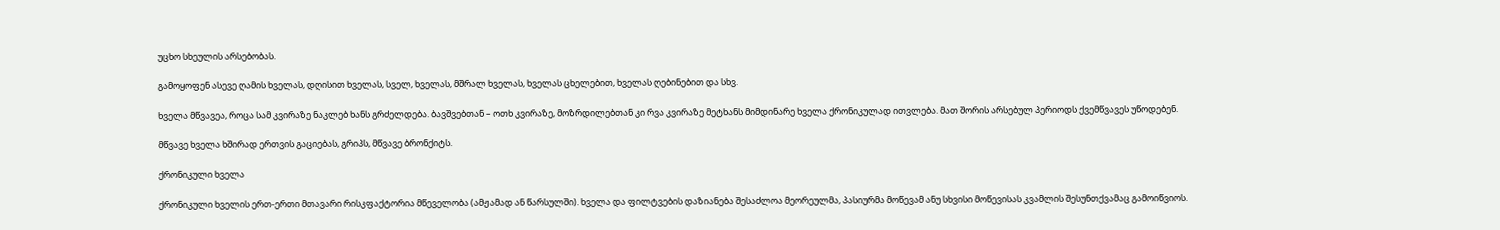უცხო სხეულის არსებობას.

გამოყოფენ ასევე ღამის ხველას, დღისით ხველას, სველ, ხველას, მშრალ ხველას, ხველას ცხელებით, ხველას ღებინებით და სხვ.

ხველა მწვავეა, როცა სამ კვირაზე ნაკლებ ხანს გრძელდება. ბავშვებთან – ოთხ კვირაზე, მოზრდილებთან კი რვა კვირაზე მეტხანს მიმდინარე ხველა ქრონიკულად ითვლება. მათ შორის არსებულ პერიოდს ქვემწვავეს უწოდებენ.

მწვავე ხველა ხშირად ერთვის გაციებას, გრიპს, მწვავე ბრონქიტს.

ქრონიკული ხველა

ქრონიკული ხველის ერთ-ერთი მთავარი რისკფაქტორია მწეველობა (ამჟამად ან წარსულში). ხველა და ფილტვების დაზიანება შესაძლოა მეორეულმა, პასიურმა მოწევამ ანუ სხვისი მოწევისას კვამლის შესუნთქვამაც გამოიწვიოს.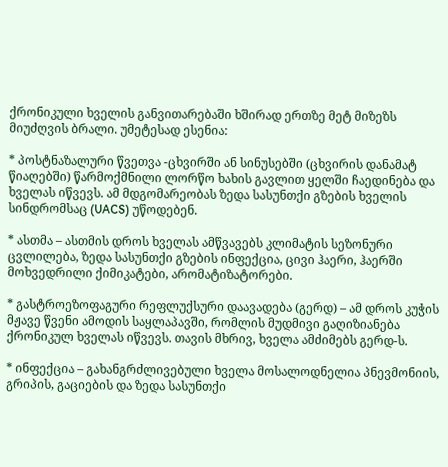ქრონიკული ხველის განვითარებაში ხშირად ერთზე მეტ მიზეზს მიუძღვის ბრალი. უმეტესად ესენია:

* პოსტნაზალური წვეთვა -ცხვირში ან სინუსებში (ცხვირის დანამატ წიაღებში) წარმოქმნილი ლორწო ხახის გავლით ყელში ჩაედინება და ხველას იწვევს. ამ მდგომარეობას ზედა სასუნთქი გზების ხველის სინდრომსაც (UACS) უწოდებენ.

* ასთმა – ასთმის დროს ხველას ამწვავებს კლიმატის სეზონური ცვლილება, ზედა სასუნთქი გზების ინფექცია, ცივი ჰაერი, ჰაერში მოხვედრილი ქიმიკატები, არომატიზატორები.

* გასტროეზოფაგური რეფლუქსური დაავადება (გერდ) – ამ დროს კუჭის მჟავე წვენი ამოდის საყლაპავში, რომლის მუდმივი გაღიზიანება ქრონიკულ ხველას იწვევს. თავის მხრივ, ხველა ამძიმებს გერდ-ს.

* ინფექცია – გახანგრძლივებული ხველა მოსალოდნელია პნევმონიის, გრიპის, გაციების და ზედა სასუნთქი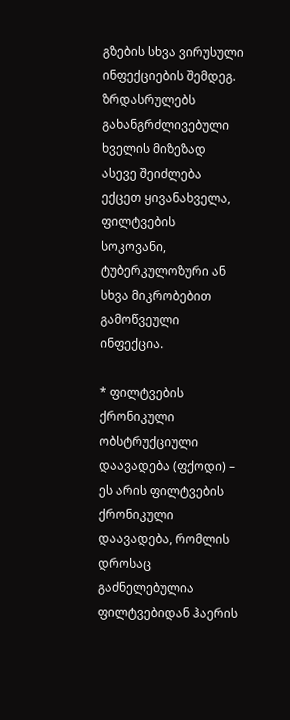გზების სხვა ვირუსული ინფექციების შემდეგ. ზრდასრულებს გახანგრძლივებული ხველის მიზეზად ასევე შეიძლება ექცეთ ყივანახველა, ფილტვების სოკოვანი, ტუბერკულოზური ან სხვა მიკრობებით გამოწვეული ინფექცია.

* ფილტვების ქრონიკული ობსტრუქციული დაავადება (ფქოდი) – ეს არის ფილტვების ქრონიკული დაავადება, რომლის დროსაც გაძნელებულია ფილტვებიდან ჰაერის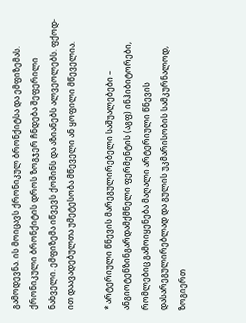გამოდევნა. ის მოიცავს ქრონიკულ ბრონქიტსა და ემფიზემას. ქრონიკული ბრონქიტის დროს ზოგჯერ ჩნდება შეფერილი ნახველი. ემფიზემა იწვევს ქოშინს და აზიანებს ალვეოლებს. ფქოდ-ით დაავადებულთა უმეტესობა მწეველი ან ყოფილი მწეველია.

* არტერიული წნევის მარეგულირებელი საშუალებები – ანგიოტენზინგარდამქმნელი ფერმენტის (აგფ) ინჰიბიტორები, რომლებიც გამოიყენება მაღალი არტერიული წნევის დასარეგულირებლად და გულის უკმარისობის სამკურნალოდ, ზოგიერთ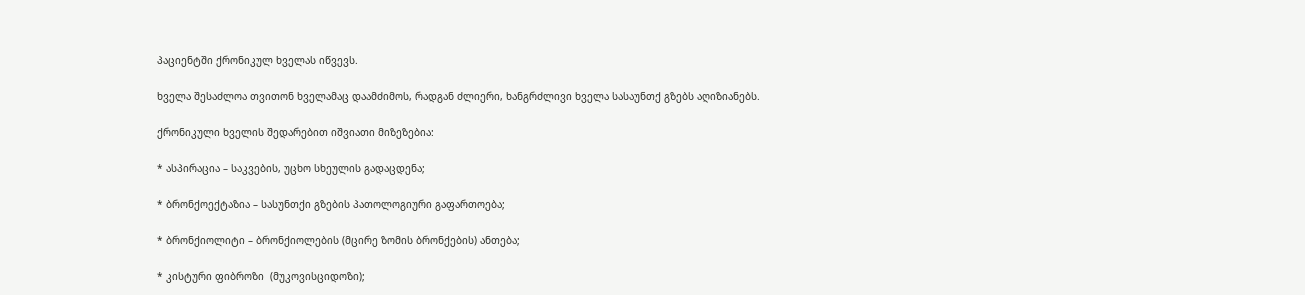პაციენტში ქრონიკულ ხველას იწვევს.

ხველა შესაძლოა თვითონ ხველამაც დაამძიმოს, რადგან ძლიერი, ხანგრძლივი ხველა სასაუნთქ გზებს აღიზიანებს.

ქრონიკული ხველის შედარებით იშვიათი მიზეზებია:

* ასპირაცია – საკვების, უცხო სხეულის გადაცდენა;

* ბრონქოექტაზია – სასუნთქი გზების პათოლოგიური გაფართოება;

* ბრონქიოლიტი – ბრონქიოლების (მცირე ზომის ბრონქების) ანთება;

* კისტური ფიბროზი  (მუკოვისციდოზი);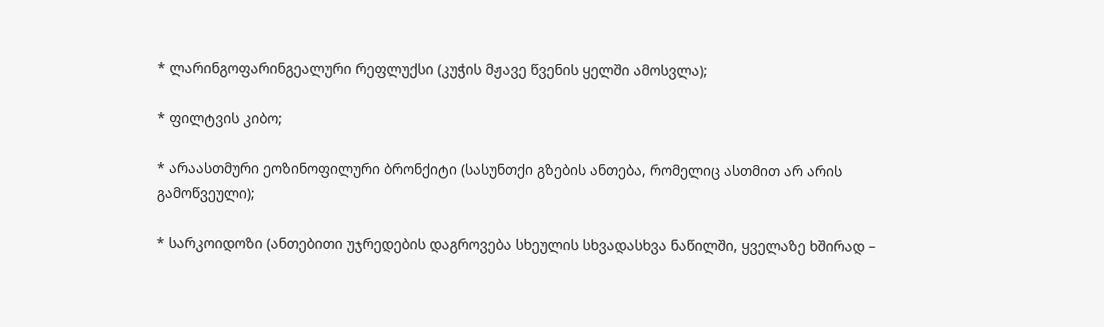* ლარინგოფარინგეალური რეფლუქსი (კუჭის მჟავე წვენის ყელში ამოსვლა);

* ფილტვის კიბო;

* არაასთმური ეოზინოფილური ბრონქიტი (სასუნთქი გზების ანთება, რომელიც ასთმით არ არის გამოწვეული);

* სარკოიდოზი (ანთებითი უჯრედების დაგროვება სხეულის სხვადასხვა ნაწილში, ყველაზე ხშირად –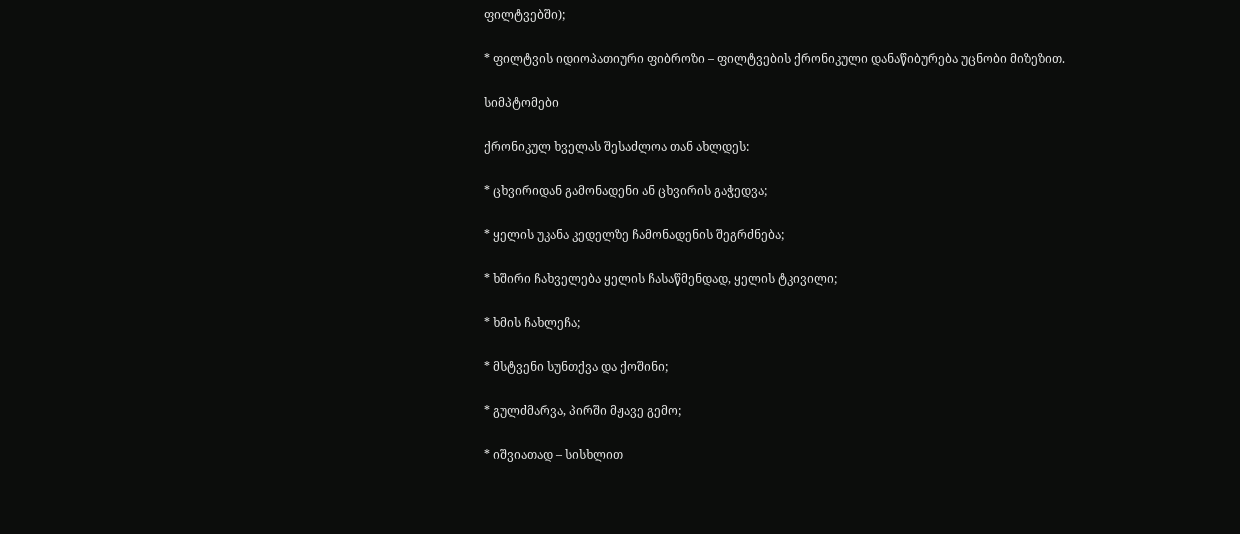ფილტვებში);

* ფილტვის იდიოპათიური ფიბროზი – ფილტვების ქრონიკული დანაწიბურება უცნობი მიზეზით.

სიმპტომები

ქრონიკულ ხველას შესაძლოა თან ახლდეს:

* ცხვირიდან გამონადენი ან ცხვირის გაჭედვა;

* ყელის უკანა კედელზე ჩამონადენის შეგრძნება;

* ხშირი ჩახველება ყელის ჩასაწმენდად, ყელის ტკივილი;

* ხმის ჩახლეჩა;

* მსტვენი სუნთქვა და ქოშინი;

* გულძმარვა, პირში მჟავე გემო;

* იშვიათად – სისხლით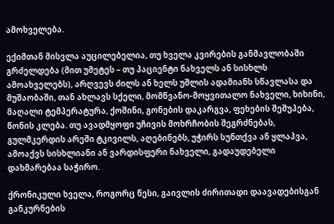ამოხველება.

ექიმთან მისვლა აუცილებელია, თუ ხველა კვირების განმავლობაში გრძელდება (მით უმეტეს – თუ პაციენტი ნახველს ან სისხლს ამოახველებს), არღვევს ძილს ან ხელს უშლის ადამიანს სწავლასა და მუშაობაში, თან ახლავს სქელი, მომწვანო-მოყვითალო ნახველი, ხიხინი, მაღალი ტემპერატურა, ქოშინი, გონების დაკარგვა, ფეხების შეშუპება, წონის კლება. თუ ავადმყოფი უჩივის მოხრჩობის შეგრძნებას, გულმკერდის არეში ტკივილს, აღებინებს, უჭირს სუნთქვა ან ყლაპვა, ამოაქვს სისხლიანი ან ვარდისფერი ნახველი, გადაუდებელი დახმარებაა საჭირო.

ქრონიკული ხველა, როგორც წესი, გაივლის ძირითადი დაავადებისგან განკურნების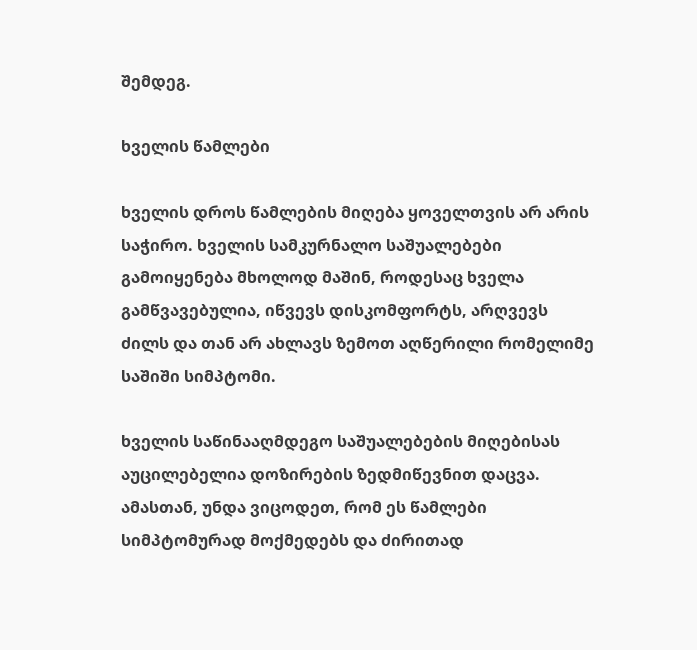შემდეგ.

ხველის წამლები

ხველის დროს წამლების მიღება ყოველთვის არ არის საჭირო. ხველის სამკურნალო საშუალებები გამოიყენება მხოლოდ მაშინ, როდესაც ხველა გამწვავებულია, იწვევს დისკომფორტს, არღვევს ძილს და თან არ ახლავს ზემოთ აღწერილი რომელიმე საშიში სიმპტომი.

ხველის საწინააღმდეგო საშუალებების მიღებისას აუცილებელია დოზირების ზედმიწევნით დაცვა. ამასთან, უნდა ვიცოდეთ, რომ ეს წამლები სიმპტომურად მოქმედებს და ძირითად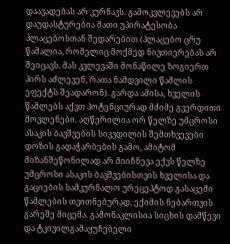დაავადებას არ კურნავს. გამოკვლევებს არ დაუდასტურებია მათი უპირატესობა პლაცებოსთან შედარებით (პლაცებო ცრუ წამალია, რომელიც მოქმედ ნივთიერებას არ შეიცავს. მას კვლევაში მონაწილე ზოგიერთ პირს აძლევენ, რათა ნამდვილი წამლის ეფექტს შეადარონ). გარდა ამისა, ხველის წამლებს აქვთ პოტენციურად მძიმე გვერდითი მოვლენები. აღწერილია ორ წელზე უმცროსი ასაკის ბავშვების სიკვდილის შემთხვევები დოზის გადაჭარბების გამო, ამიტომ მიზანშეწონილად არ მიიჩნევა ექვს წელზე უმცროსი ასაკის ბავშვებისთვის ხველისა და გაციების სამკურნალო ურეცეპტოდ გასაცემი წამლების თვითნებურად, ექიმის ნებართვის გარეშე მიცემა. გამონაკლისია სიცხის დამწევი და ტკივილგამაყუჩებელი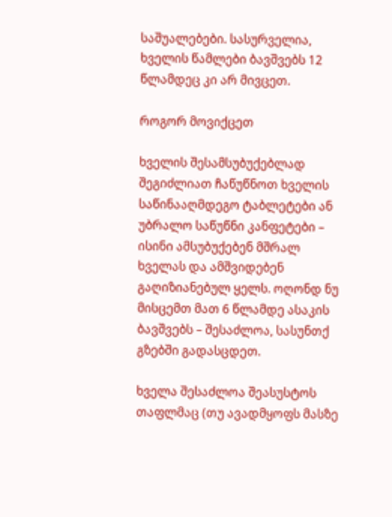საშუალებები. სასურველია, ხველის წამლები ბავშვებს 12 წლამდეც კი არ მივცეთ.

როგორ მოვიქცეთ

ხველის შესამსუბუქებლად შეგიძლიათ ჩაწუწნოთ ხველის საწინააღმდეგო ტაბლეტები ან უბრალო საწუწნი კანფეტები – ისინი ამსუბუქებენ მშრალ ხველას და ამშვიდებენ გაღიზიანებულ ყელს. ოღონდ ნუ მისცემთ მათ 6 წლამდე ასაკის ბავშვებს – შესაძლოა, სასუნთქ გზებში გადასცდეთ.

ხველა შესაძლოა შეასუსტოს თაფლმაც (თუ ავადმყოფს მასზე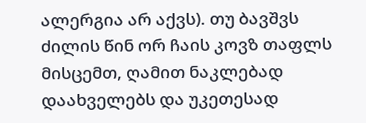ალერგია არ აქვს). თუ ბავშვს ძილის წინ ორ ჩაის კოვზ თაფლს მისცემთ, ღამით ნაკლებად დაახველებს და უკეთესად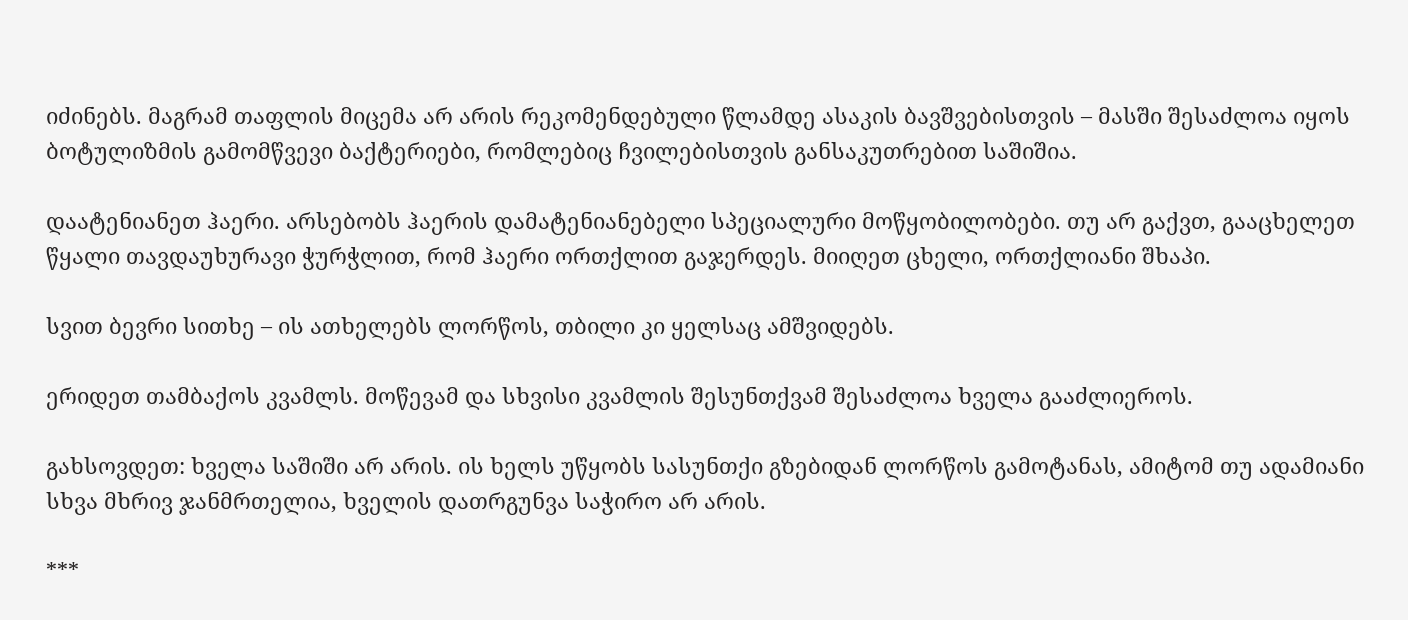იძინებს. მაგრამ თაფლის მიცემა არ არის რეკომენდებული წლამდე ასაკის ბავშვებისთვის – მასში შესაძლოა იყოს ბოტულიზმის გამომწვევი ბაქტერიები, რომლებიც ჩვილებისთვის განსაკუთრებით საშიშია.

დაატენიანეთ ჰაერი. არსებობს ჰაერის დამატენიანებელი სპეციალური მოწყობილობები. თუ არ გაქვთ, გააცხელეთ წყალი თავდაუხურავი ჭურჭლით, რომ ჰაერი ორთქლით გაჯერდეს. მიიღეთ ცხელი, ორთქლიანი შხაპი.

სვით ბევრი სითხე – ის ათხელებს ლორწოს, თბილი კი ყელსაც ამშვიდებს.

ერიდეთ თამბაქოს კვამლს. მოწევამ და სხვისი კვამლის შესუნთქვამ შესაძლოა ხველა გააძლიეროს.

გახსოვდეთ: ხველა საშიში არ არის. ის ხელს უწყობს სასუნთქი გზებიდან ლორწოს გამოტანას, ამიტომ თუ ადამიანი სხვა მხრივ ჯანმრთელია, ხველის დათრგუნვა საჭირო არ არის.

***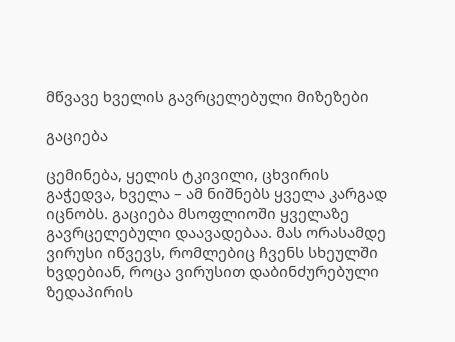მწვავე ხველის გავრცელებული მიზეზები

გაციება

ცემინება, ყელის ტკივილი, ცხვირის გაჭედვა, ხველა – ამ ნიშნებს ყველა კარგად იცნობს. გაციება მსოფლიოში ყველაზე გავრცელებული დაავადებაა. მას ორასამდე ვირუსი იწვევს, რომლებიც ჩვენს სხეულში ხვდებიან, როცა ვირუსით დაბინძურებული ზედაპირის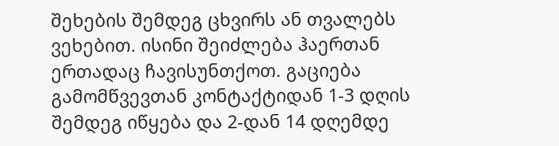შეხების შემდეგ ცხვირს ან თვალებს ვეხებით. ისინი შეიძლება ჰაერთან ერთადაც ჩავისუნთქოთ. გაციება გამომწვევთან კონტაქტიდან 1-3 დღის შემდეგ იწყება და 2-დან 14 დღემდე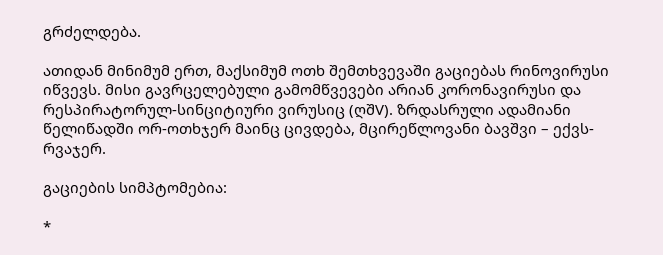გრძელდება.

ათიდან მინიმუმ ერთ, მაქსიმუმ ოთხ შემთხვევაში გაციებას რინოვირუსი იწვევს. მისი გავრცელებული გამომწვევები არიან კორონავირუსი და რესპირატორულ-სინციტიური ვირუსიც (ღშV). ზრდასრული ადამიანი წელიწადში ორ-ოთხჯერ მაინც ცივდება, მცირეწლოვანი ბავშვი – ექვს-რვაჯერ.

გაციების სიმპტომებია:

*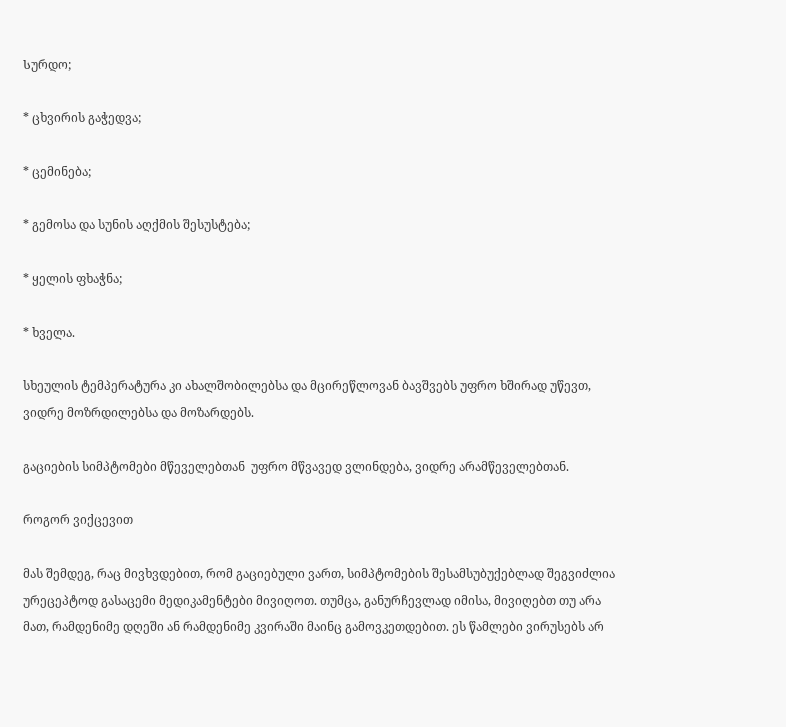Სურდო;

* ცხვირის გაჭედვა;

* ცემინება;

* გემოსა და სუნის აღქმის შესუსტება;

* ყელის ფხაჭნა;

* ხველა.

სხეულის ტემპერატურა კი ახალშობილებსა და მცირეწლოვან ბავშვებს უფრო ხშირად უწევთ, ვიდრე მოზრდილებსა და მოზარდებს.

გაციების სიმპტომები მწეველებთან  უფრო მწვავედ ვლინდება, ვიდრე არამწეველებთან.

როგორ ვიქცევით

მას შემდეგ, რაც მივხვდებით, რომ გაციებული ვართ, სიმპტომების შესამსუბუქებლად შეგვიძლია ურეცეპტოდ გასაცემი მედიკამენტები მივიღოთ. თუმცა, განურჩევლად იმისა, მივიღებთ თუ არა მათ, რამდენიმე დღეში ან რამდენიმე კვირაში მაინც გამოვკეთდებით. ეს წამლები ვირუსებს არ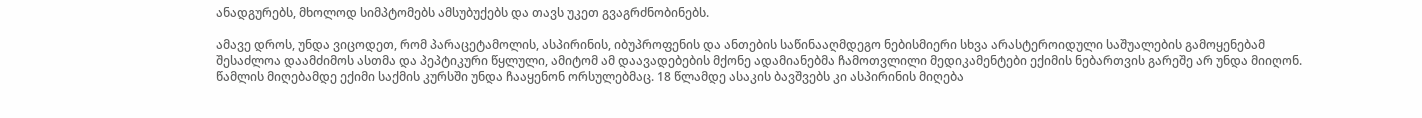ანადგურებს, მხოლოდ სიმპტომებს ამსუბუქებს და თავს უკეთ გვაგრძნობინებს.

ამავე დროს, უნდა ვიცოდეთ, რომ პარაცეტამოლის, ასპირინის, იბუპროფენის და ანთების საწინააღმდეგო ნებისმიერი სხვა არასტეროიდული საშუალების გამოყენებამ შესაძლოა დაამძიმოს ასთმა და პეპტიკური წყლული, ამიტომ ამ დაავადებების მქონე ადამიანებმა ჩამოთვლილი მედიკამენტები ექიმის ნებართვის გარეშე არ უნდა მიიღონ. წამლის მიღებამდე ექიმი საქმის კურსში უნდა ჩააყენონ ორსულებმაც. 18 წლამდე ასაკის ბავშვებს კი ასპირინის მიღება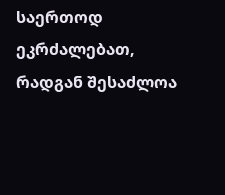საერთოდ ეკრძალებათ, რადგან შესაძლოა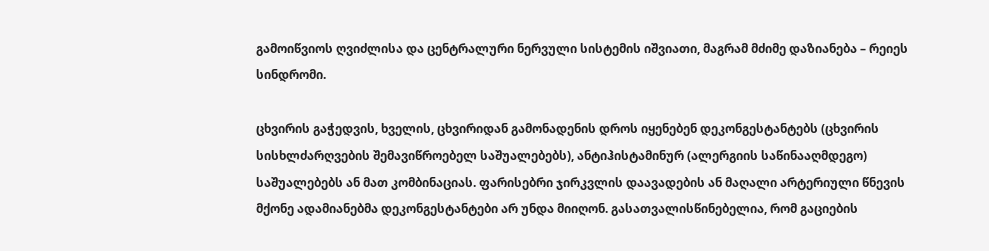გამოიწვიოს ღვიძლისა და ცენტრალური ნერვული სისტემის იშვიათი, მაგრამ მძიმე დაზიანება – რეიეს სინდრომი.

ცხვირის გაჭედვის, ხველის, ცხვირიდან გამონადენის დროს იყენებენ დეკონგესტანტებს (ცხვირის სისხლძარღვების შემავიწროებელ საშუალებებს), ანტიჰისტამინურ (ალერგიის საწინააღმდეგო) საშუალებებს ან მათ კომბინაციას. ფარისებრი ჯირკვლის დაავადების ან მაღალი არტერიული წნევის მქონე ადამიანებმა დეკონგესტანტები არ უნდა მიიღონ. გასათვალისწინებელია, რომ გაციების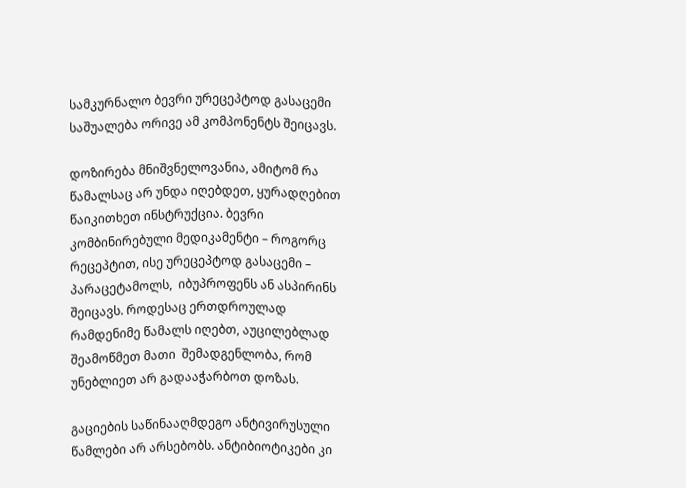სამკურნალო ბევრი ურეცეპტოდ გასაცემი საშუალება ორივე ამ კომპონენტს შეიცავს.

დოზირება მნიშვნელოვანია, ამიტომ რა წამალსაც არ უნდა იღებდეთ, ყურადღებით წაიკითხეთ ინსტრუქცია. ბევრი კომბინირებული მედიკამენტი – როგორც რეცეპტით, ისე ურეცეპტოდ გასაცემი – პარაცეტამოლს,  იბუპროფენს ან ასპირინს შეიცავს. როდესაც ერთდროულად რამდენიმე წამალს იღებთ, აუცილებლად შეამოწმეთ მათი  შემადგენლობა, რომ უნებლიეთ არ გადააჭარბოთ დოზას.

გაციების საწინააღმდეგო ანტივირუსული წამლები არ არსებობს. ანტიბიოტიკები კი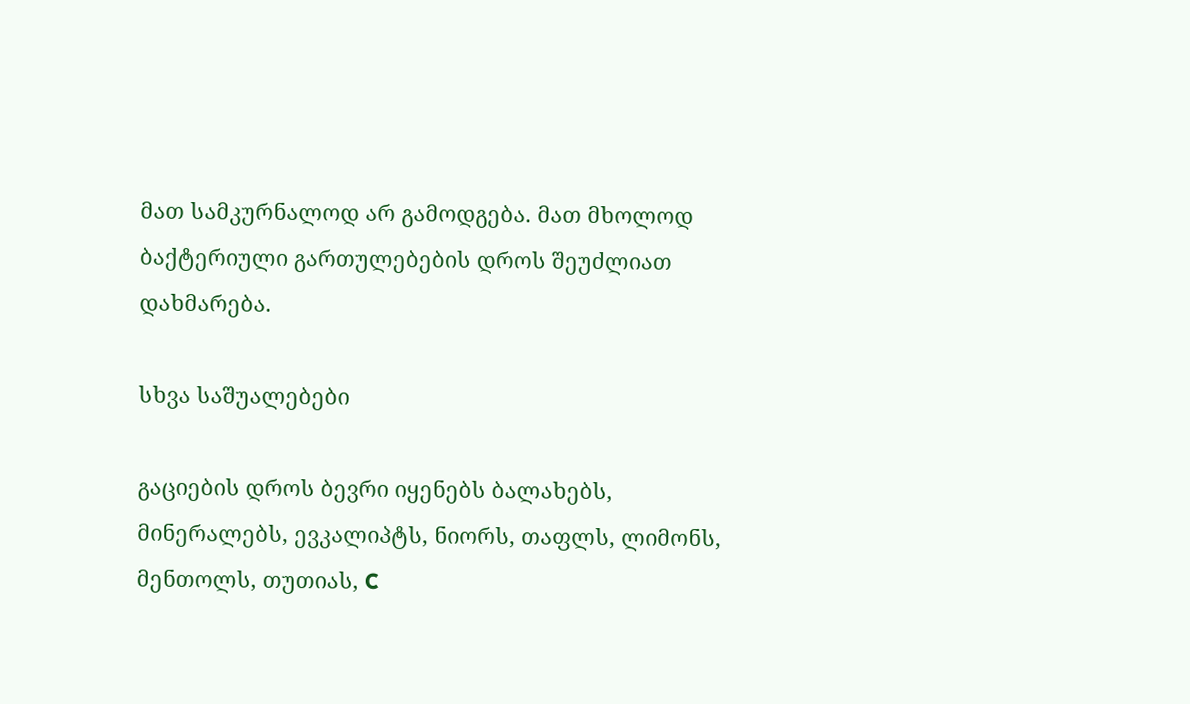მათ სამკურნალოდ არ გამოდგება. მათ მხოლოდ ბაქტერიული გართულებების დროს შეუძლიათ დახმარება.

სხვა საშუალებები

გაციების დროს ბევრი იყენებს ბალახებს, მინერალებს, ევკალიპტს, ნიორს, თაფლს, ლიმონს, მენთოლს, თუთიას, C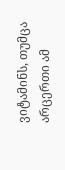ვიტამინს, თუმცა არცერთი ამ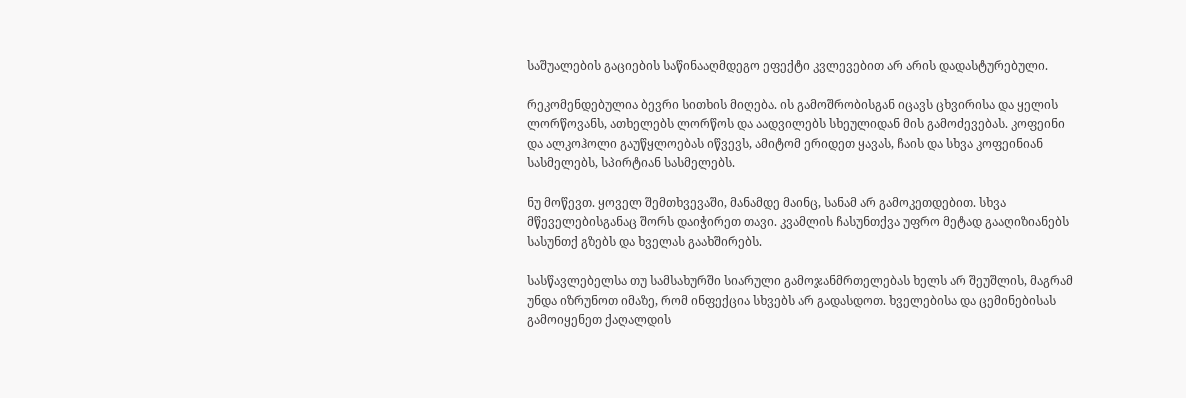საშუალების გაციების საწინააღმდეგო ეფექტი კვლევებით არ არის დადასტურებული.

რეკომენდებულია ბევრი სითხის მიღება. ის გამოშრობისგან იცავს ცხვირისა და ყელის ლორწოვანს, ათხელებს ლორწოს და აადვილებს სხეულიდან მის გამოძევებას. კოფეინი და ალკოჰოლი გაუწყლოებას იწვევს, ამიტომ ერიდეთ ყავას, ჩაის და სხვა კოფეინიან სასმელებს, სპირტიან სასმელებს.

ნუ მოწევთ. ყოველ შემთხვევაში, მანამდე მაინც, სანამ არ გამოკეთდებით. სხვა მწეველებისგანაც შორს დაიჭირეთ თავი. კვამლის ჩასუნთქვა უფრო მეტად გააღიზიანებს სასუნთქ გზებს და ხველას გაახშირებს.

სასწავლებელსა თუ სამსახურში სიარული გამოჯანმრთელებას ხელს არ შეუშლის, მაგრამ უნდა იზრუნოთ იმაზე, რომ ინფექცია სხვებს არ გადასდოთ. ხველებისა და ცემინებისას გამოიყენეთ ქაღალდის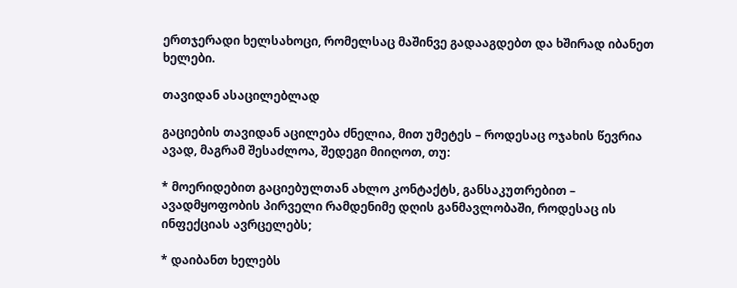ერთჯერადი ხელსახოცი, რომელსაც მაშინვე გადააგდებთ და ხშირად იბანეთ ხელები.

თავიდან ასაცილებლად

გაციების თავიდან აცილება ძნელია, მით უმეტეს – როდესაც ოჯახის წევრია ავად, მაგრამ შესაძლოა, შედეგი მიიღოთ, თუ:

* მოერიდებით გაციებულთან ახლო კონტაქტს, განსაკუთრებით – ავადმყოფობის პირველი რამდენიმე დღის განმავლობაში, როდესაც ის ინფექციას ავრცელებს;

* დაიბანთ ხელებს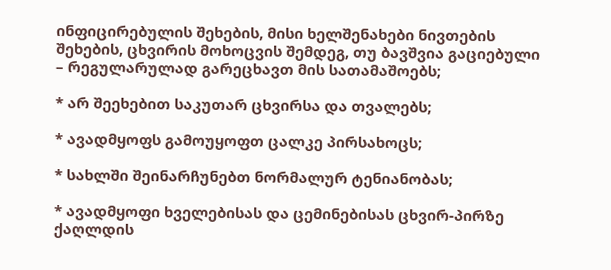ინფიცირებულის შეხების, მისი ხელშენახები ნივთების შეხების, ცხვირის მოხოცვის შემდეგ, თუ ბავშვია გაციებული – რეგულარულად გარეცხავთ მის სათამაშოებს;

* არ შეეხებით საკუთარ ცხვირსა და თვალებს;

* ავადმყოფს გამოუყოფთ ცალკე პირსახოცს;

* სახლში შეინარჩუნებთ ნორმალურ ტენიანობას;

* ავადმყოფი ხველებისას და ცემინებისას ცხვირ-პირზე ქაღლდის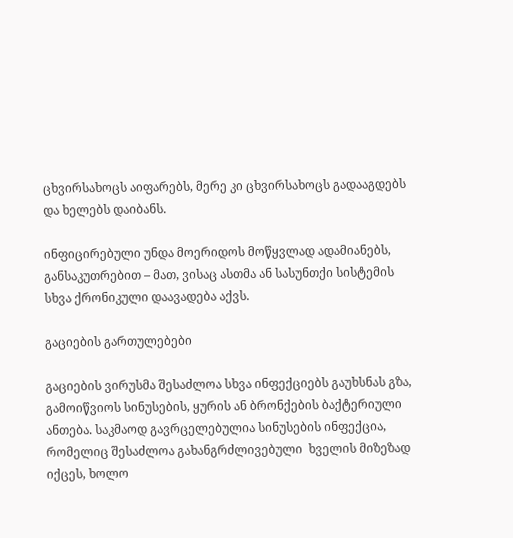ცხვირსახოცს აიფარებს, მერე კი ცხვირსახოცს გადააგდებს და ხელებს დაიბანს.

ინფიცირებული უნდა მოერიდოს მოწყვლად ადამიანებს, განსაკუთრებით – მათ, ვისაც ასთმა ან სასუნთქი სისტემის სხვა ქრონიკული დაავადება აქვს.

გაციების გართულებები

გაციების ვირუსმა შესაძლოა სხვა ინფექციებს გაუხსნას გზა, გამოიწვიოს სინუსების, ყურის ან ბრონქების ბაქტერიული ანთება. საკმაოდ გავრცელებულია სინუსების ინფექცია, რომელიც შესაძლოა გახანგრძლივებული  ხველის მიზეზად იქცეს, ხოლო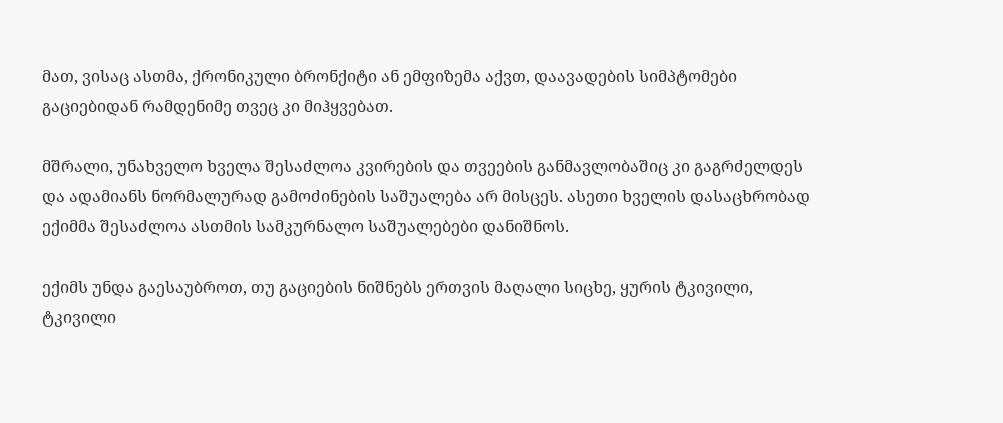მათ, ვისაც ასთმა, ქრონიკული ბრონქიტი ან ემფიზემა აქვთ, დაავადების სიმპტომები გაციებიდან რამდენიმე თვეც კი მიჰყვებათ.

მშრალი, უნახველო ხველა შესაძლოა კვირების და თვეების განმავლობაშიც კი გაგრძელდეს და ადამიანს ნორმალურად გამოძინების საშუალება არ მისცეს. ასეთი ხველის დასაცხრობად ექიმმა შესაძლოა ასთმის სამკურნალო საშუალებები დანიშნოს.

ექიმს უნდა გაესაუბროთ, თუ გაციების ნიშნებს ერთვის მაღალი სიცხე, ყურის ტკივილი, ტკივილი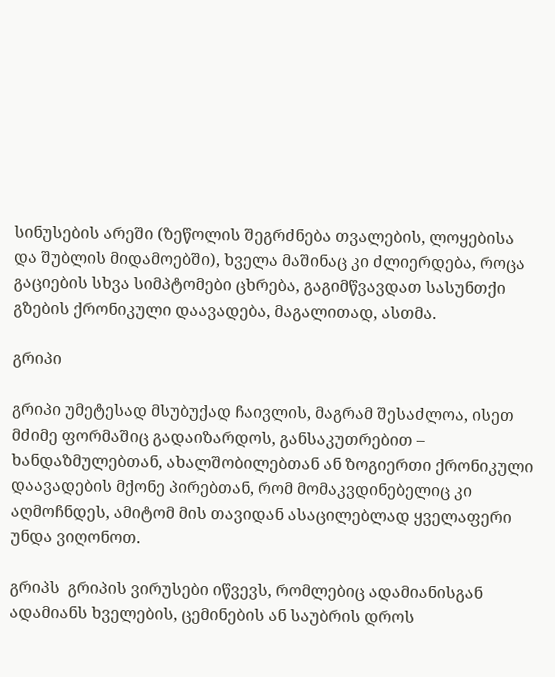სინუსების არეში (ზეწოლის შეგრძნება თვალების, ლოყებისა და შუბლის მიდამოებში), ხველა მაშინაც კი ძლიერდება, როცა გაციების სხვა სიმპტომები ცხრება, გაგიმწვავდათ სასუნთქი გზების ქრონიკული დაავადება, მაგალითად, ასთმა.

გრიპი

გრიპი უმეტესად მსუბუქად ჩაივლის, მაგრამ შესაძლოა, ისეთ მძიმე ფორმაშიც გადაიზარდოს, განსაკუთრებით – ხანდაზმულებთან, ახალშობილებთან ან ზოგიერთი ქრონიკული დაავადების მქონე პირებთან, რომ მომაკვდინებელიც კი აღმოჩნდეს, ამიტომ მის თავიდან ასაცილებლად ყველაფერი უნდა ვიღონოთ.

გრიპს  გრიპის ვირუსები იწვევს, რომლებიც ადამიანისგან ადამიანს ხველების, ცემინების ან საუბრის დროს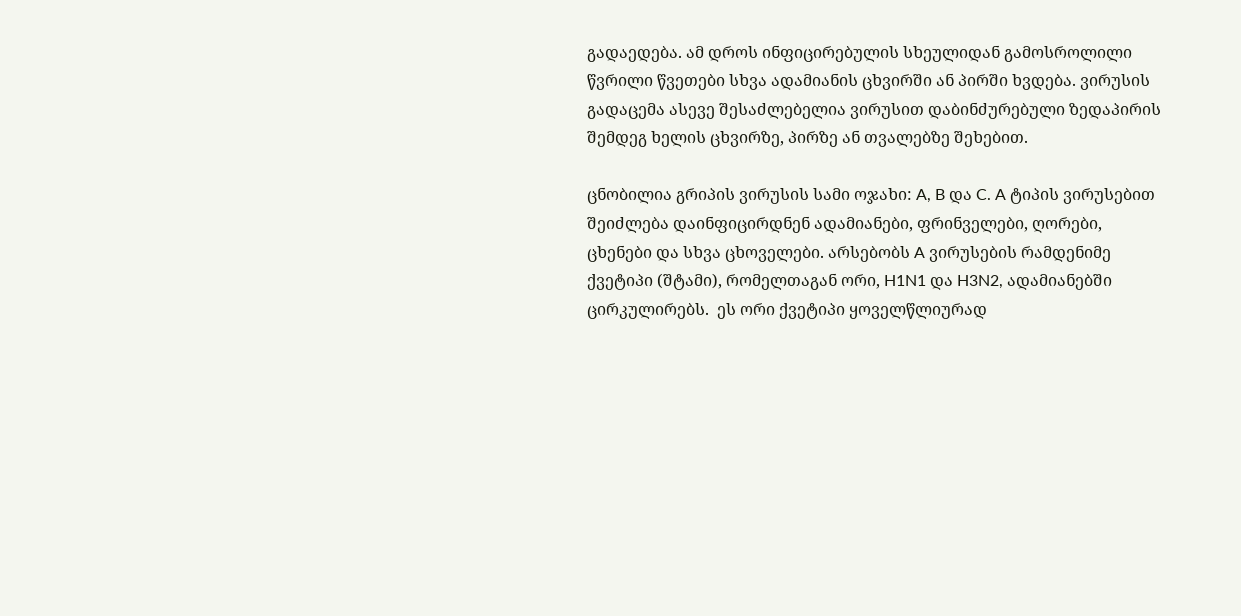გადაედება. ამ დროს ინფიცირებულის სხეულიდან გამოსროლილი წვრილი წვეთები სხვა ადამიანის ცხვირში ან პირში ხვდება. ვირუსის გადაცემა ასევე შესაძლებელია ვირუსით დაბინძურებული ზედაპირის შემდეგ ხელის ცხვირზე, პირზე ან თვალებზე შეხებით.

ცნობილია გრიპის ვირუსის სამი ოჯახი: A, B და C. A ტიპის ვირუსებით შეიძლება დაინფიცირდნენ ადამიანები, ფრინველები, ღორები, ცხენები და სხვა ცხოველები. არსებობს A ვირუსების რამდენიმე ქვეტიპი (შტამი), რომელთაგან ორი, H1N1 და H3N2, ადამიანებში ცირკულირებს.  ეს ორი ქვეტიპი ყოველწლიურად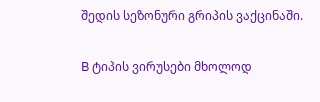შედის სეზონური გრიპის ვაქცინაში.

B ტიპის ვირუსები მხოლოდ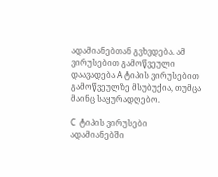ადამიანებთან გვხვდება. ამ ვირუსებით გამოწვეული დაავადება A ტიპის ვირუსებით გამოწვეულზე მსუბუქია, თუმცა მაინც საყურადღებო.

C  ტიპის ვირუსები ადამიანებში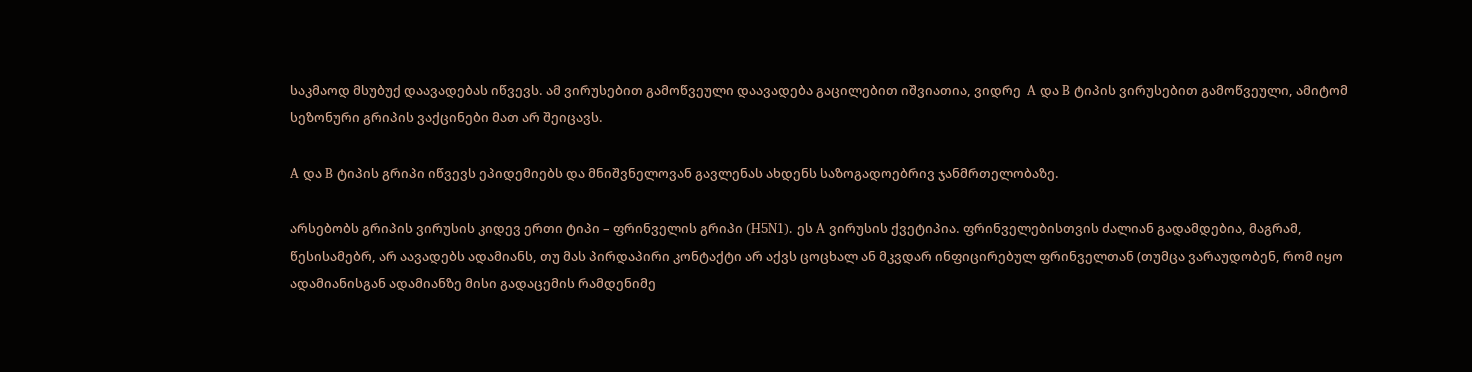საკმაოდ მსუბუქ დაავადებას იწვევს. ამ ვირუსებით გამოწვეული დაავადება გაცილებით იშვიათია, ვიდრე  A და B ტიპის ვირუსებით გამოწვეული, ამიტომ სეზონური გრიპის ვაქცინები მათ არ შეიცავს.

A და B ტიპის გრიპი იწვევს ეპიდემიებს და მნიშვნელოვან გავლენას ახდენს საზოგადოებრივ ჯანმრთელობაზე.

არსებობს გრიპის ვირუსის კიდევ ერთი ტიპი – ფრინველის გრიპი (H5N1). ეს A ვირუსის ქვეტიპია. ფრინველებისთვის ძალიან გადამდებია, მაგრამ, წესისამებრ, არ აავადებს ადამიანს, თუ მას პირდაპირი კონტაქტი არ აქვს ცოცხალ ან მკვდარ ინფიცირებულ ფრინველთან (თუმცა ვარაუდობენ, რომ იყო ადამიანისგან ადამიანზე მისი გადაცემის რამდენიმე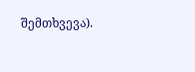შემთხვევა).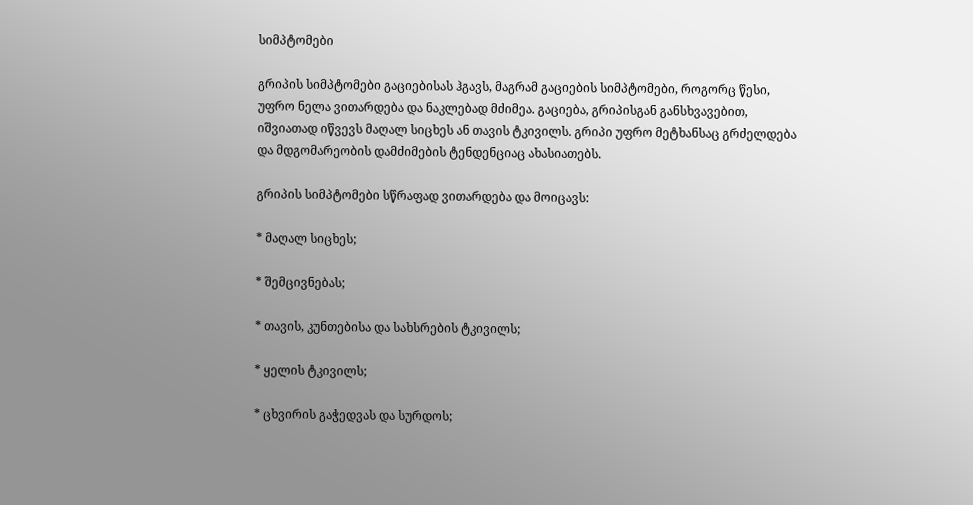სიმპტომები

გრიპის სიმპტომები გაციებისას ჰგავს, მაგრამ გაციების სიმპტომები, როგორც წესი, უფრო ნელა ვითარდება და ნაკლებად მძიმეა. გაციება, გრიპისგან განსხვავებით, იშვიათად იწვევს მაღალ სიცხეს ან თავის ტკივილს. გრიპი უფრო მეტხანსაც გრძელდება და მდგომარეობის დამძიმების ტენდენციაც ახასიათებს.

გრიპის სიმპტომები სწრაფად ვითარდება და მოიცავს:

* მაღალ სიცხეს;

* შემცივნებას;

* თავის, კუნთებისა და სახსრების ტკივილს;

* ყელის ტკივილს;

* ცხვირის გაჭედვას და სურდოს;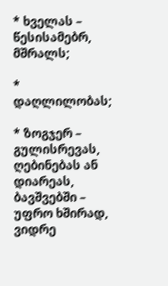* ხველას – წესისამებრ, მშრალს;

* დაღლილობას;

* ზოგჯერ – გულისრევას, ღებინებას ან დიარეას, ბავშვებში – უფრო ხშირად, ვიდრე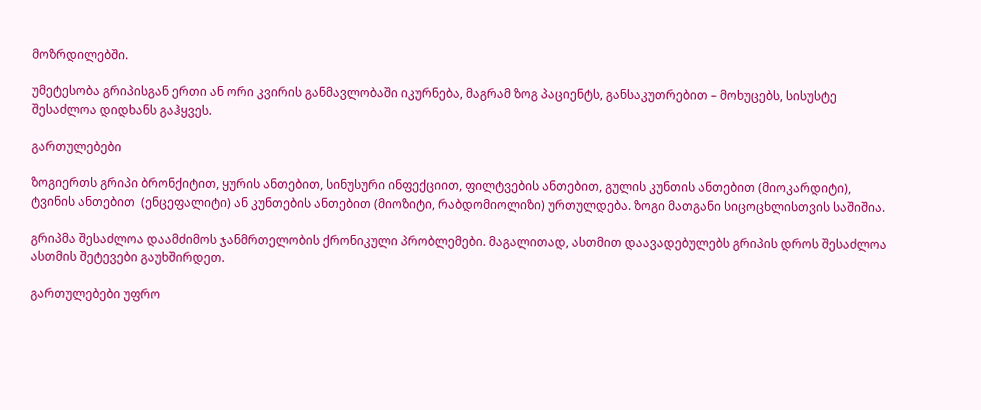მოზრდილებში.

უმეტესობა გრიპისგან ერთი ან ორი კვირის განმავლობაში იკურნება, მაგრამ ზოგ პაციენტს, განსაკუთრებით – მოხუცებს, სისუსტე შესაძლოა დიდხანს გაჰყვეს.

გართულებები

ზოგიერთს გრიპი ბრონქიტით, ყურის ანთებით, სინუსური ინფექციით, ფილტვების ანთებით, გულის კუნთის ანთებით (მიოკარდიტი), ტვინის ანთებით  (ენცეფალიტი) ან კუნთების ანთებით (მიოზიტი, რაბდომიოლიზი) ურთულდება. ზოგი მათგანი სიცოცხლისთვის საშიშია.

გრიპმა შესაძლოა დაამძიმოს ჯანმრთელობის ქრონიკული პრობლემები. მაგალითად, ასთმით დაავადებულებს გრიპის დროს შესაძლოა ასთმის შეტევები გაუხშირდეთ.

გართულებები უფრო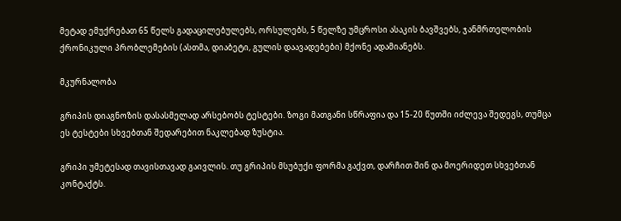მეტად ემუქრებათ 65 წელს გადაცილებულებს, ორსულებს, 5 წელზე უმცროსი ასაკის ბავშვებს, ჯანმრთელობის ქრონიკული პრობლემების (ასთმა, დიაბეტი, გულის დაავადებები) მქონე ადამიანებს.

მკურნალობა

გრიპის დიაგნოზის დასასმელად არსებობს ტესტები. ზოგი მათგანი სწრაფია და 15-20 წუთში იძლევა შედეგს, თუმცა ეს ტესტები სხვებთან შედარებით ნაკლებად ზუსტია.

გრიპი უმეტესად თავისთავად გაივლის. თუ გრიპის მსუბუქი ფორმა გაქვთ, დარჩით შინ და მოერიდეთ სხვებთან კონტაქტს.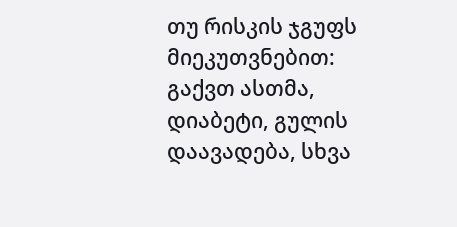თუ რისკის ჯგუფს მიეკუთვნებით: გაქვთ ასთმა, დიაბეტი, გულის დაავადება, სხვა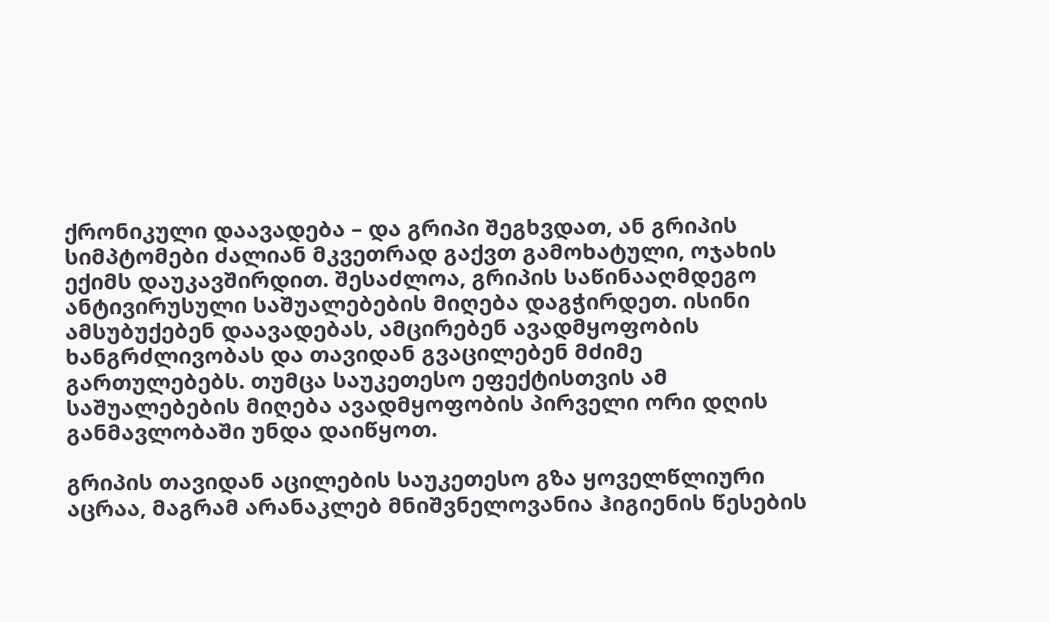ქრონიკული დაავადება – და გრიპი შეგხვდათ, ან გრიპის სიმპტომები ძალიან მკვეთრად გაქვთ გამოხატული, ოჯახის ექიმს დაუკავშირდით. შესაძლოა, გრიპის საწინააღმდეგო ანტივირუსული საშუალებების მიღება დაგჭირდეთ. ისინი ამსუბუქებენ დაავადებას, ამცირებენ ავადმყოფობის ხანგრძლივობას და თავიდან გვაცილებენ მძიმე გართულებებს. თუმცა საუკეთესო ეფექტისთვის ამ საშუალებების მიღება ავადმყოფობის პირველი ორი დღის განმავლობაში უნდა დაიწყოთ.

გრიპის თავიდან აცილების საუკეთესო გზა ყოველწლიური აცრაა, მაგრამ არანაკლებ მნიშვნელოვანია ჰიგიენის წესების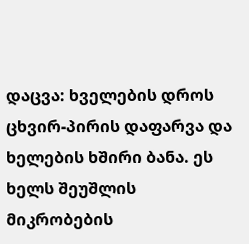დაცვა: ხველების დროს ცხვირ-პირის დაფარვა და ხელების ხშირი ბანა. ეს ხელს შეუშლის მიკრობების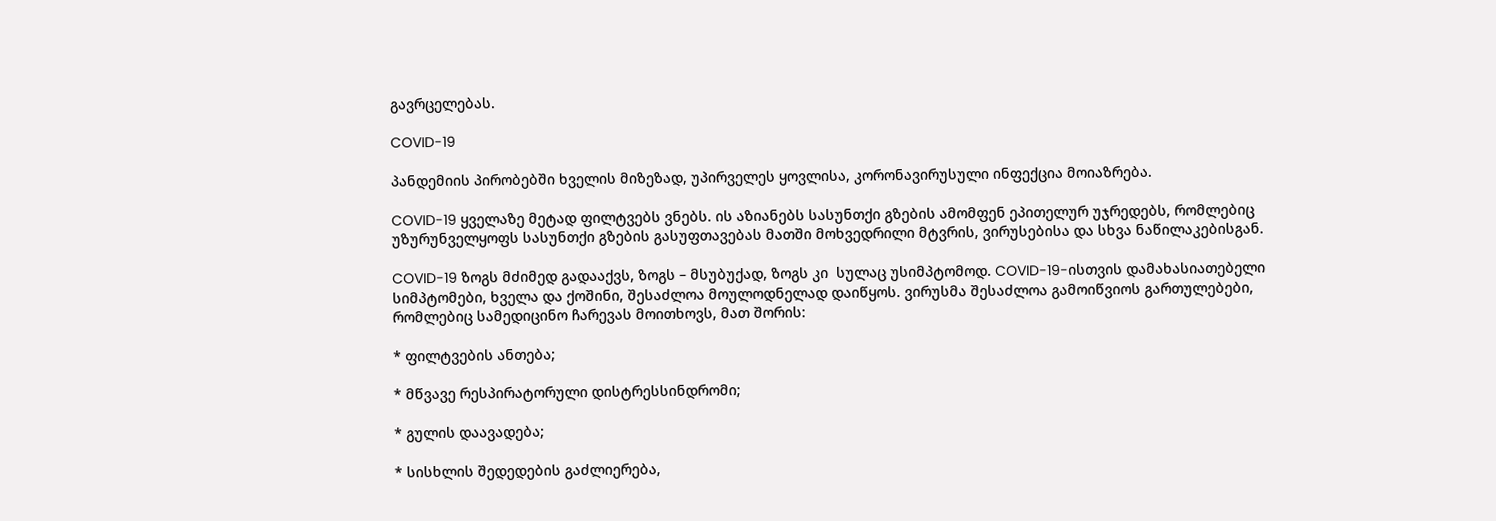გავრცელებას.

COVID-19

პანდემიის პირობებში ხველის მიზეზად, უპირველეს ყოვლისა, კორონავირუსული ინფექცია მოიაზრება.

COVID-19 ყველაზე მეტად ფილტვებს ვნებს. ის აზიანებს სასუნთქი გზების ამომფენ ეპითელურ უჯრედებს, რომლებიც უზურუნველყოფს სასუნთქი გზების გასუფთავებას მათში მოხვედრილი მტვრის, ვირუსებისა და სხვა ნაწილაკებისგან.

COVID-19 ზოგს მძიმედ გადააქვს, ზოგს – მსუბუქად, ზოგს კი  სულაც უსიმპტომოდ. COVID-19-ისთვის დამახასიათებელი სიმპტომები, ხველა და ქოშინი, შესაძლოა მოულოდნელად დაიწყოს. ვირუსმა შესაძლოა გამოიწვიოს გართულებები, რომლებიც სამედიცინო ჩარევას მოითხოვს, მათ შორის:

* ფილტვების ანთება;

* მწვავე რესპირატორული დისტრესსინდრომი;

* გულის დაავადება;

* სისხლის შედედების გაძლიერება,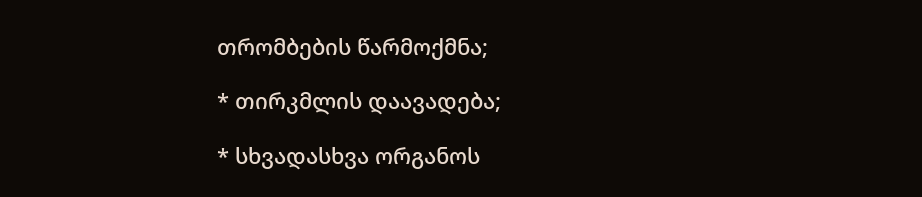თრომბების წარმოქმნა;

* თირკმლის დაავადება;

* სხვადასხვა ორგანოს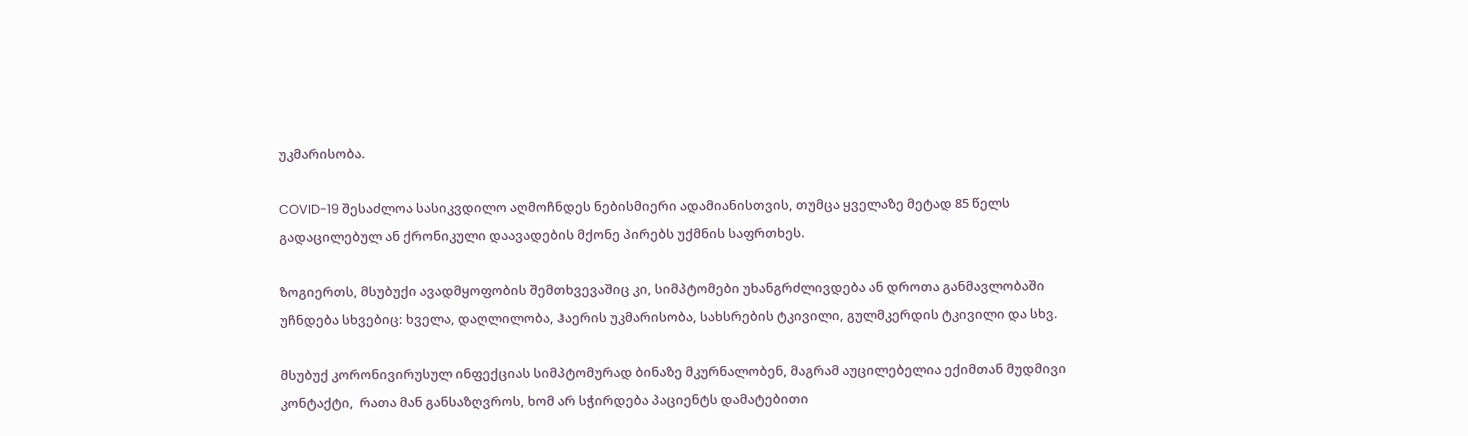უკმარისობა.

COVID-19 შესაძლოა სასიკვდილო აღმოჩნდეს ნებისმიერი ადამიანისთვის, თუმცა ყველაზე მეტად 85 წელს გადაცილებულ ან ქრონიკული დაავადების მქონე პირებს უქმნის საფრთხეს.

ზოგიერთს, მსუბუქი ავადმყოფობის შემთხვევაშიც კი, სიმპტომები უხანგრძლივდება ან დროთა განმავლობაში უჩნდება სხვებიც: ხველა, დაღლილობა, Ჰაერის უკმარისობა, სახსრების ტკივილი, გულმკერდის ტკივილი და სხვ.

მსუბუქ კორონივირუსულ ინფექციას სიმპტომურად ბინაზე მკურნალობენ, მაგრამ აუცილებელია ექიმთან მუდმივი კონტაქტი,  რათა მან განსაზღვროს, ხომ არ სჭირდება პაციენტს დამატებითი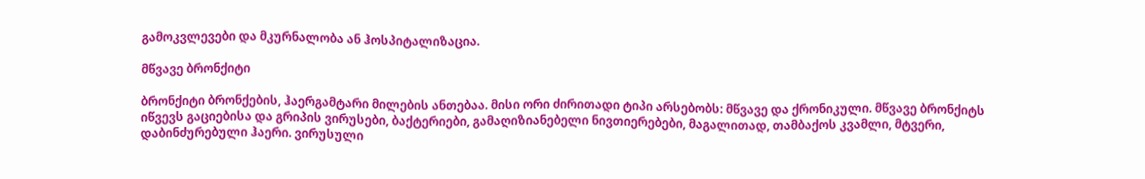გამოკვლევები და მკურნალობა ან ჰოსპიტალიზაცია.

მწვავე ბრონქიტი

ბრონქიტი ბრონქების, ჰაერგამტარი მილების ანთებაა. მისი ორი ძირითადი ტიპი არსებობს: მწვავე და ქრონიკული. მწვავე ბრონქიტს იწვევს გაციებისა და გრიპის ვირუსები, ბაქტერიები, გამაღიზიანებელი ნივთიერებები, მაგალითად, თამბაქოს კვამლი, მტვერი, დაბინძურებული ჰაერი. ვირუსული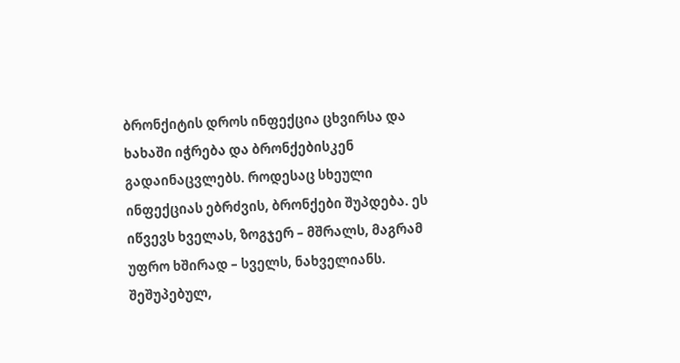ბრონქიტის დროს ინფექცია ცხვირსა და ხახაში იჭრება და ბრონქებისკენ გადაინაცვლებს. როდესაც სხეული ინფექციას ებრძვის, ბრონქები შუპდება. ეს იწვევს ხველას, ზოგჯერ – მშრალს, მაგრამ უფრო ხშირად – სველს, ნახველიანს. შეშუპებულ,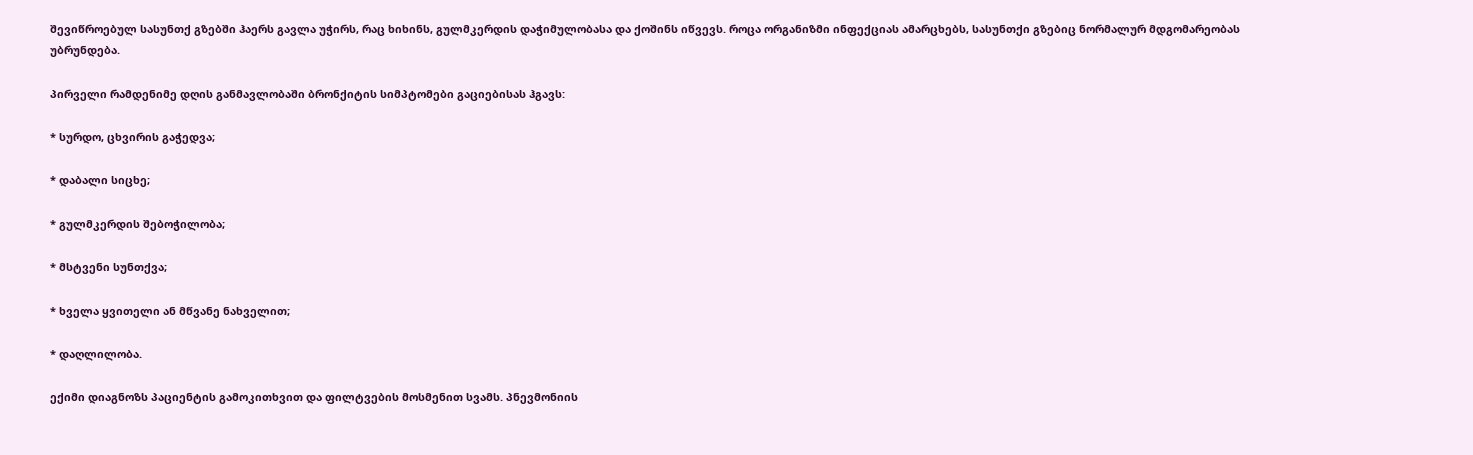შევიწროებულ სასუნთქ გზებში ჰაერს გავლა უჭირს, რაც ხიხინს, გულმკერდის დაჭიმულობასა და ქოშინს იწვევს. როცა ორგანიზმი ინფექციას ამარცხებს, სასუნთქი გზებიც ნორმალურ მდგომარეობას უბრუნდება.

პირველი რამდენიმე დღის განმავლობაში ბრონქიტის სიმპტომები გაციებისას ჰგავს:

* სურდო, ცხვირის გაჭედვა;

* დაბალი სიცხე;

* გულმკერდის შებოჭილობა;

* მსტვენი სუნთქვა;

* ხველა ყვითელი ან მწვანე ნახველით;

* დაღლილობა.

ექიმი დიაგნოზს პაციენტის გამოკითხვით და ფილტვების მოსმენით სვამს. პნევმონიის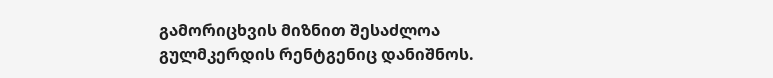გამორიცხვის მიზნით შესაძლოა გულმკერდის რენტგენიც დანიშნოს.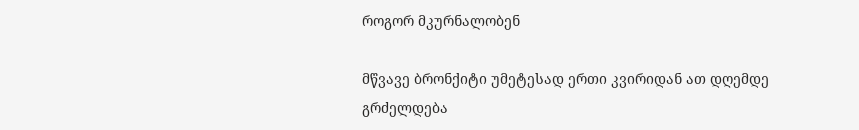როგორ მკურნალობენ

მწვავე ბრონქიტი უმეტესად ერთი კვირიდან ათ დღემდე გრძელდება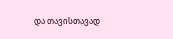და თავისთავად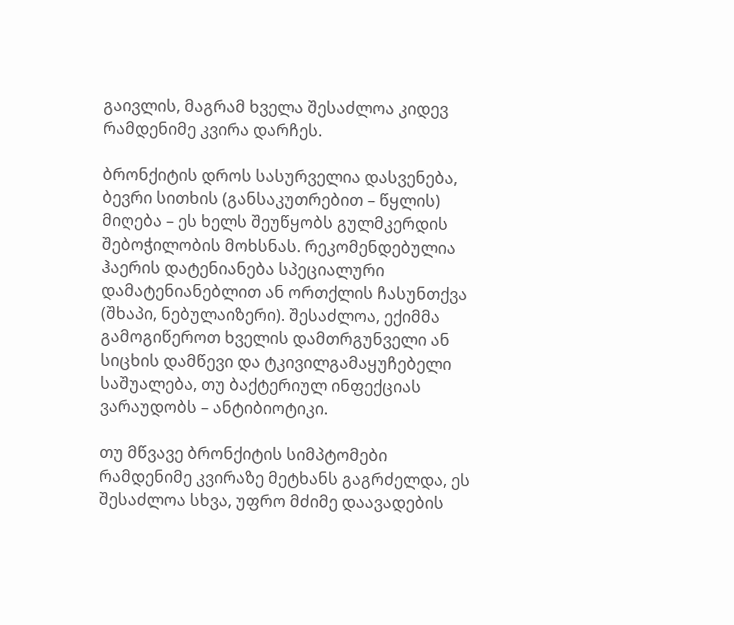გაივლის, მაგრამ ხველა შესაძლოა კიდევ რამდენიმე კვირა დარჩეს.

ბრონქიტის დროს სასურველია დასვენება, ბევრი სითხის (განსაკუთრებით – წყლის) მიღება – ეს ხელს შეუწყობს გულმკერდის შებოჭილობის მოხსნას. რეკომენდებულია ჰაერის დატენიანება სპეციალური დამატენიანებლით ან ორთქლის ჩასუნთქვა (შხაპი, ნებულაიზერი). შესაძლოა, ექიმმა გამოგიწეროთ ხველის დამთრგუნველი ან სიცხის დამწევი და ტკივილგამაყუჩებელი საშუალება, თუ ბაქტერიულ ინფექციას ვარაუდობს – ანტიბიოტიკი.

თუ მწვავე ბრონქიტის სიმპტომები რამდენიმე კვირაზე მეტხანს გაგრძელდა, ეს შესაძლოა სხვა, უფრო მძიმე დაავადების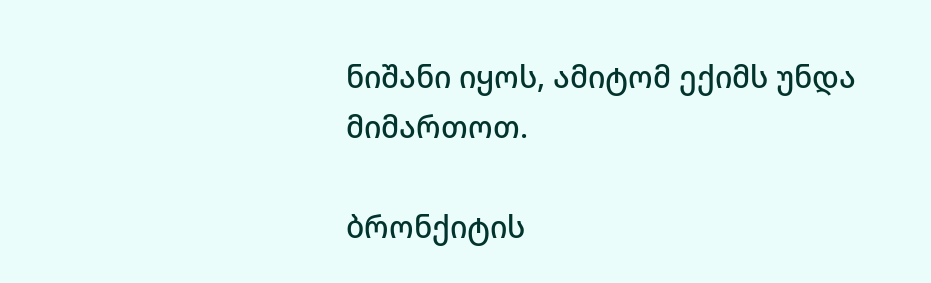ნიშანი იყოს, ამიტომ ექიმს უნდა მიმართოთ.

ბრონქიტის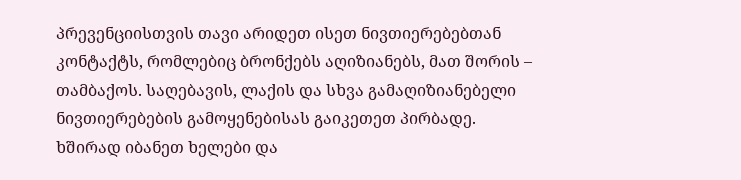პრევენციისთვის თავი არიდეთ ისეთ ნივთიერებებთან კონტაქტს, რომლებიც ბრონქებს აღიზიანებს, მათ შორის – თამბაქოს. საღებავის, ლაქის და სხვა გამაღიზიანებელი ნივთიერებების გამოყენებისას გაიკეთეთ პირბადე. ხშირად იბანეთ ხელები და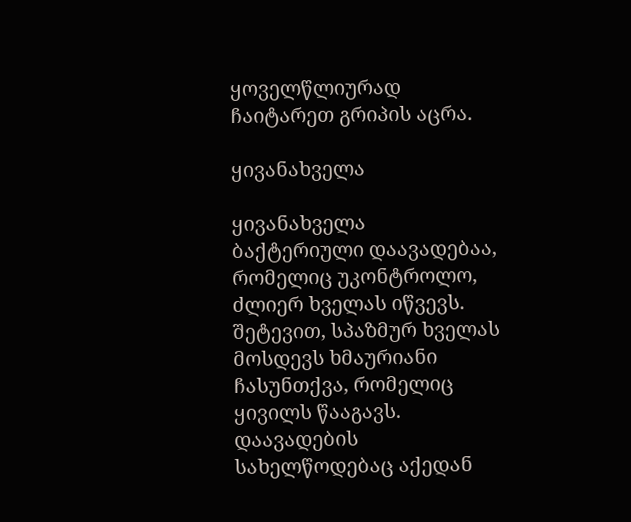ყოველწლიურად ჩაიტარეთ გრიპის აცრა.

ყივანახველა

ყივანახველა ბაქტერიული დაავადებაა, რომელიც უკონტროლო, ძლიერ ხველას იწვევს. შეტევით, სპაზმურ ხველას მოსდევს ხმაურიანი ჩასუნთქვა, რომელიც ყივილს წააგავს. დაავადების სახელწოდებაც აქედან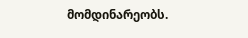მომდინარეობს.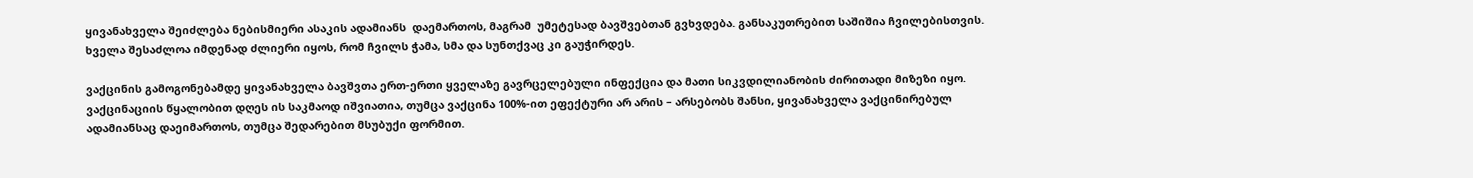ყივანახველა შეიძლება ნებისმიერი ასაკის ადამიანს  დაემართოს, მაგრამ  უმეტესად ბავშვებთან გვხვდება. განსაკუთრებით საშიშია ჩვილებისთვის. ხველა შესაძლოა იმდენად ძლიერი იყოს, რომ ჩვილს ჭამა, სმა და სუნთქვაც კი გაუჭირდეს.

ვაქცინის გამოგონებამდე ყივანახველა ბავშვთა ერთ-ერთი ყველაზე გავრცელებული ინფექცია და მათი სიკვდილიანობის ძირითადი მიზეზი იყო. ვაქცინაციის წყალობით დღეს ის საკმაოდ იშვიათია, თუმცა ვაქცინა 100%-ით ეფექტური არ არის – არსებობს შანსი, ყივანახველა ვაქცინირებულ ადამიანსაც დაეიმართოს, თუმცა შედარებით მსუბუქი ფორმით.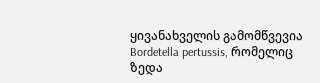ყივანახველის გამომწვევია Bordetella pertussis, რომელიც ზედა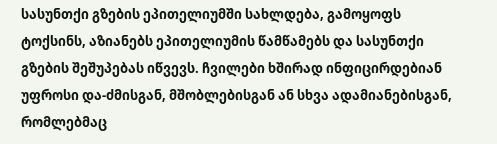სასუნთქი გზების ეპითელიუმში სახლდება, გამოყოფს ტოქსინს, აზიანებს ეპითელიუმის წამწამებს და სასუნთქი გზების შეშუპებას იწვევს. ჩვილები ხშირად ინფიცირდებიან უფროსი და-ძმისგან, მშობლებისგან ან სხვა ადამიანებისგან, რომლებმაც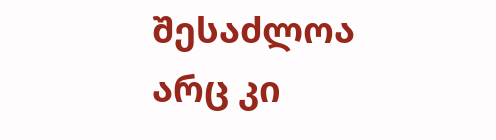შესაძლოა არც კი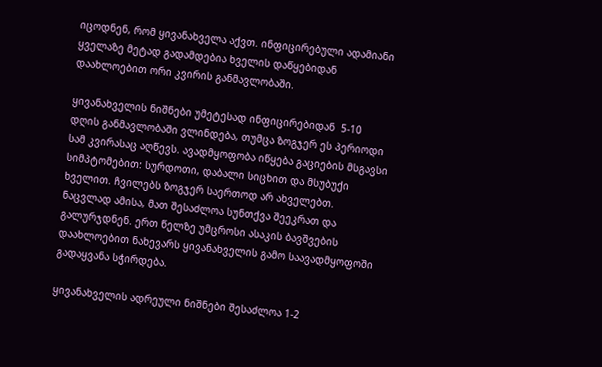იცოდნენ, რომ ყივანახველა აქვთ. ინფიცირებული ადამიანი ყველაზე მეტად გადამდებია ხველის დაწყებიდან დაახლოებით ორი კვირის განმავლობაში.

ყივანახველის ნიშნები უმეტესად ინფიცირებიდან  5-10 დღის განმავლობაში ვლინდება, თუმცა ზოგჯერ ეს პერიოდი სამ კვირასაც აღწევს. ავადმყოფობა იწყება გაციების მსგავსი სიმპტომებით: სურდოთი, დაბალი სიცხით და მსუბუქი ხველით. ჩვილებს ზოგჯერ საერთოდ არ ახველებთ. ნაცვლად ამისა, მათ შესაძლოა სუნთქვა შეეკრათ და გალურჯდნენ. ერთ წელზე უმცროსი ასაკის ბავშვების დაახლოებით ნახევარს ყივანახველის გამო საავადმყოფოში გადაყვანა სჭირდება.

ყივანახველის ადრეული ნიშნები შესაძლოა 1-2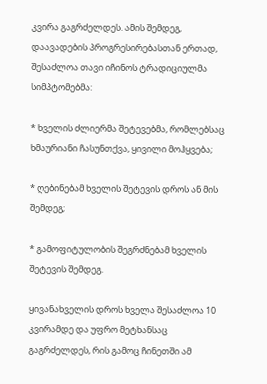კვირა გაგრძელდეს. ამის შემდეგ, დაავადების პროგრესირებასთან ერთად, შესაძლოა თავი იჩინოს ტრადიციულმა სიმპტომებმა:

* ხველის ძლიერმა შეტევებმა, რომლებსაც ხმაურიანი ჩასუნთქვა, ყივილი მოჰყვება;

* ღებინებამ ხველის შეტევის დროს ან მის შემდეგ;

* გამოფიტულობის შეგრძნებამ ხველის შეტევის შემდეგ.

ყივანახველის დროს ხველა შესაძლოა 10 კვირამდე და უფრო მეტხანსაც გაგრძელდეს, რის გამოც ჩინეთში ამ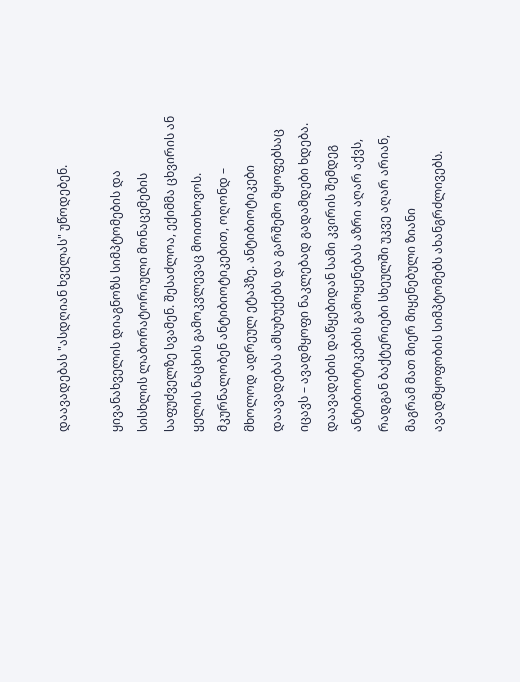დაავადებას "ასდღიან ხველას" უწოდებენ.

ყივანახველის დიაგნოზს სიმპტომების და სისხლის ლაბორატორიული მონაცემების საფუძველზე სვამენ. შესაძლოა, ექიმმა ცხვირის ან ყელის ნაცხის გამოკვლევაც მოითხოვოს. მკურნალობენ ანტიბიოტიკებით, ოღონდ – მხოლოდ ადრეულ ეტაპზე. ანტიბიოტიკები დაავადებას ამსუბუქებს და გარშემო მყოფებსაც იცავს – ავადმყოფი ნაკლებად გადამდები ხდება. დაავადების დაწყებიდან სამი კვირის შემდეგ ანტიბიოტიკების გამოყენებას აზრი აღარ აქვს, რადგან ბაქტერიები სხეულში უკვე აღარ არიან, მაგრამ მათ მიერ მიყენებული ზიანი ავადმყოფობის სიმპტომებს ახანგრძლივებს.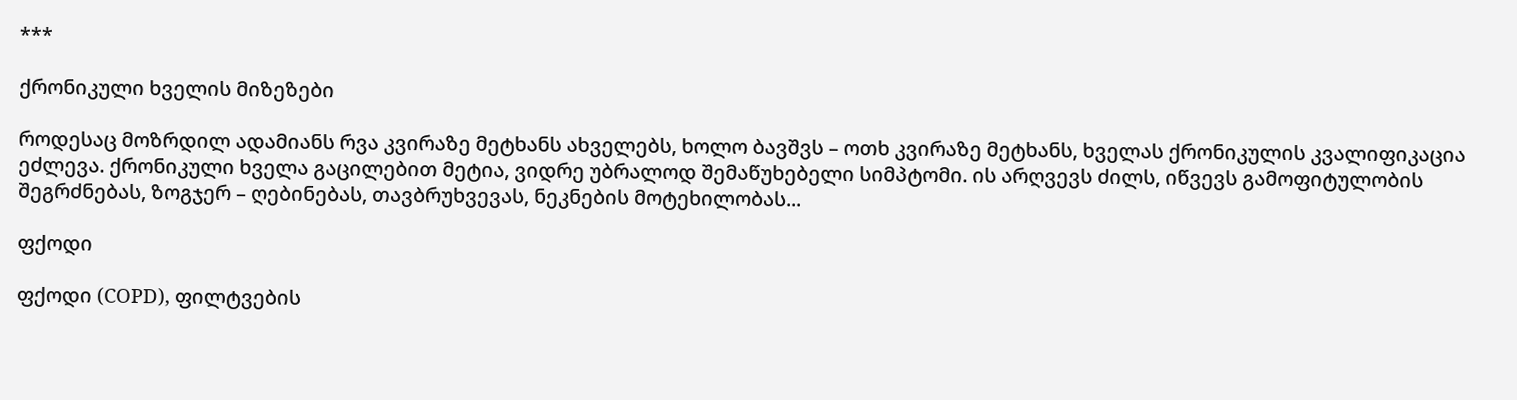***

ქრონიკული ხველის მიზეზები

როდესაც მოზრდილ ადამიანს რვა კვირაზე მეტხანს ახველებს, ხოლო ბავშვს – ოთხ კვირაზე მეტხანს, ხველას ქრონიკულის კვალიფიკაცია ეძლევა. ქრონიკული ხველა გაცილებით მეტია, ვიდრე უბრალოდ შემაწუხებელი სიმპტომი. ის არღვევს ძილს, იწვევს გამოფიტულობის შეგრძნებას, ზოგჯერ – ღებინებას, თავბრუხვევას, ნეკნების მოტეხილობას...

ფქოდი

ფქოდი (COPD), ფილტვების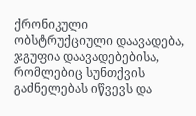ქრონიკული ობსტრუქციული დაავადება, ჯგუფია დაავადებებისა, რომლებიც სუნთქვის გაძნელებას იწვევს და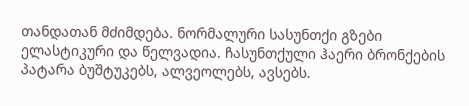თანდათან მძიმდება. ნორმალური სასუნთქი გზები ელასტიკური და წელვადია. ჩასუნთქული ჰაერი ბრონქების პატარა ბუშტუკებს, ალვეოლებს, ავსებს.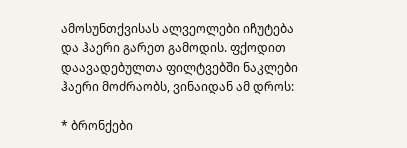ამოსუნთქვისას ალვეოლები იჩუტება და ჰაერი გარეთ გამოდის. ფქოდით დაავადებულთა ფილტვებში ნაკლები ჰაერი მოძრაობს, ვინაიდან ამ დროს:

* ბრონქები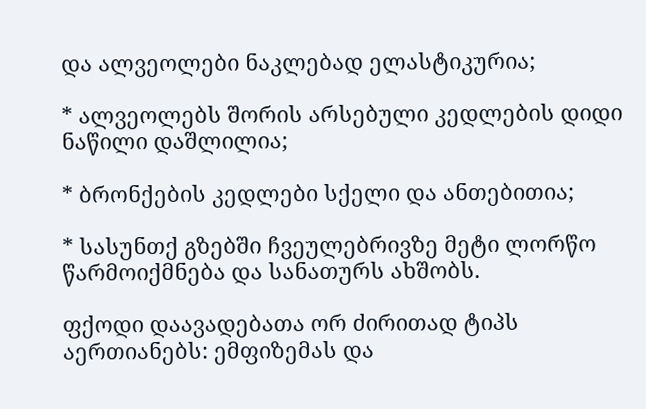და ალვეოლები ნაკლებად ელასტიკურია;

* ალვეოლებს შორის არსებული კედლების დიდი ნაწილი დაშლილია;

* ბრონქების კედლები სქელი და ანთებითია;

* სასუნთქ გზებში ჩვეულებრივზე მეტი ლორწო წარმოიქმნება და სანათურს ახშობს.

ფქოდი დაავადებათა ორ ძირითად ტიპს აერთიანებს: ემფიზემას და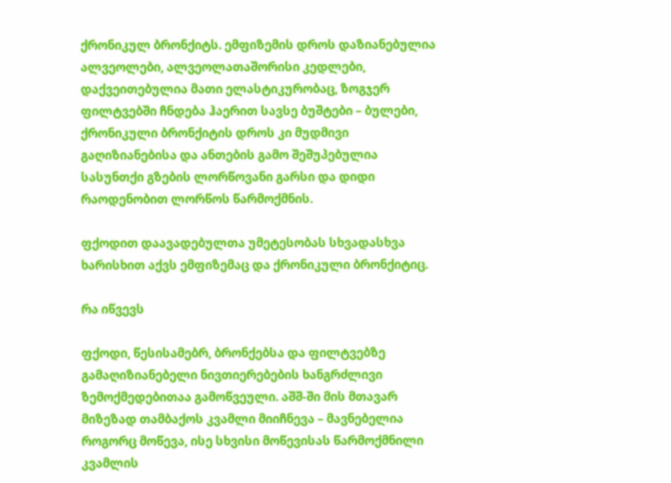ქრონიკულ ბრონქიტს. ემფიზემის დროს დაზიანებულია ალვეოლები, ალვეოლათაშორისი კედლები, დაქვეითებულია მათი ელასტიკურობაც, ზოგჯერ ფილტვებში ჩნდება ჰაერით სავსე ბუშტები – ბულები, ქრონიკული ბრონქიტის დროს კი მუდმივი გაღიზიანებისა და ანთების გამო შეშუპებულია სასუნთქი გზების ლორწოვანი გარსი და დიდი რაოდენობით ლორწოს წარმოქმნის.

ფქოდით დაავადებულთა უმეტესობას სხვადასხვა ხარისხით აქვს ემფიზემაც და ქრონიკული ბრონქიტიც.

რა იწვევს

ფქოდი, წესისამებრ, ბრონქებსა და ფილტვებზე გამაღიზიანებელი ნივთიერებების ხანგრძლივი ზემოქმედებითაა გამოწვეული. აშშ-ში მის მთავარ მიზეზად თამბაქოს კვამლი მიიჩნევა – მავნებელია როგორც მოწევა, ისე სხვისი მოწევისას წარმოქმნილი კვამლის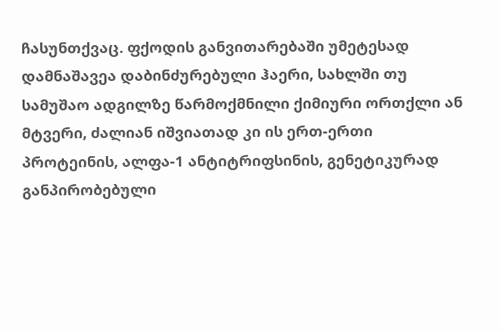ჩასუნთქვაც. ფქოდის განვითარებაში უმეტესად დამნაშავეა დაბინძურებული ჰაერი, სახლში თუ სამუშაო ადგილზე წარმოქმნილი ქიმიური ორთქლი ან მტვერი, ძალიან იშვიათად კი ის ერთ-ერთი პროტეინის, ალფა-1 ანტიტრიფსინის, გენეტიკურად განპირობებული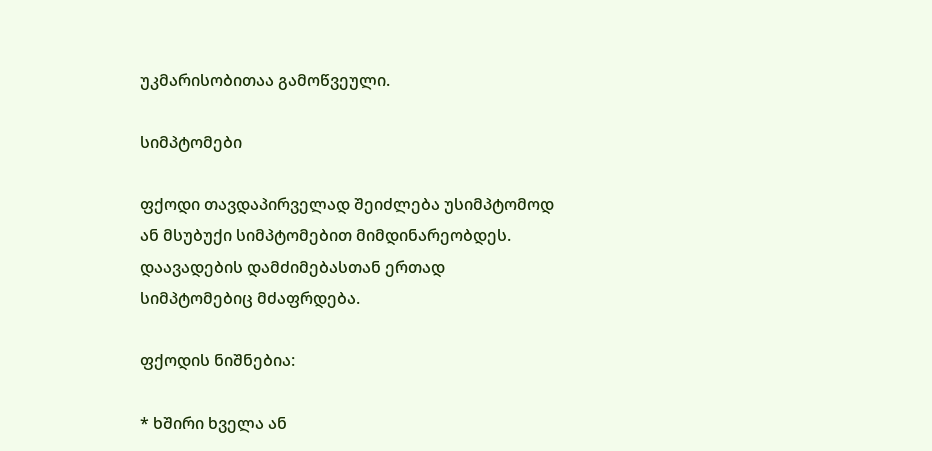უკმარისობითაა გამოწვეული.

სიმპტომები

ფქოდი თავდაპირველად შეიძლება უსიმპტომოდ ან მსუბუქი სიმპტომებით მიმდინარეობდეს. დაავადების დამძიმებასთან ერთად სიმპტომებიც მძაფრდება.

ფქოდის ნიშნებია:

* ხშირი ხველა ან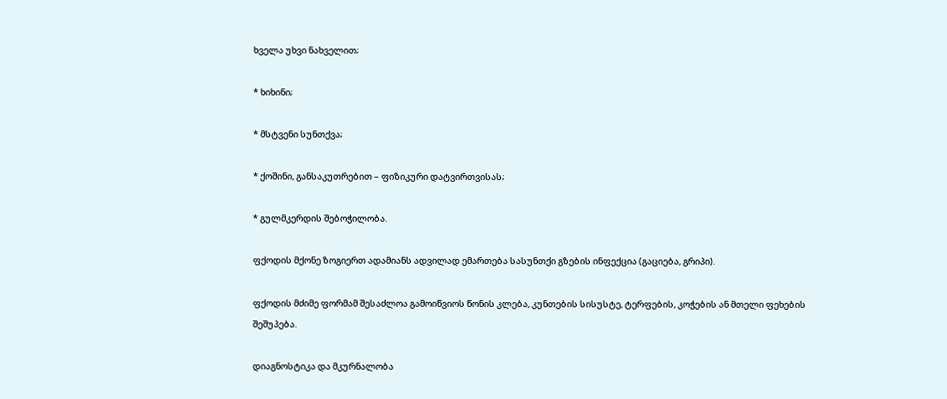ხველა უხვი ნახველით;

* ხიხინი;

* მსტვენი სუნთქვა;

* ქოშინი, განსაკუთრებით – ფიზიკური დატვირთვისას;

* გულმკერდის შებოჭილობა.

ფქოდის მქონე ზოგიერთ ადამიანს ადვილად ემართება სასუნთქი გზების ინფექცია (გაციება, გრიპი).

ფქოდის მძიმე ფორმამ შესაძლოა გამოიწვიოს წონის კლება, კუნთების სისუსტე, ტერფების, კოჭების ან მთელი ფეხების შეშუპება.

დიაგნოსტიკა და მკურნალობა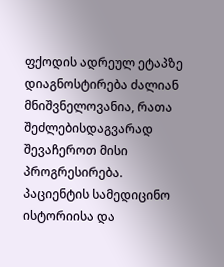ფქოდის ადრეულ ეტაპზე დიაგნოსტირება ძალიან მნიშვნელოვანია, რათა შეძლებისდაგვარად შევაჩეროთ მისი პროგრესირება. პაციენტის სამედიცინო ისტორიისა და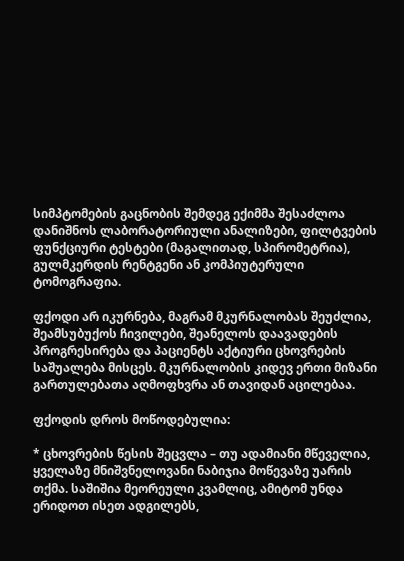სიმპტომების გაცნობის შემდეგ ექიმმა შესაძლოა დანიშნოს ლაბორატორიული ანალიზები, ფილტვების ფუნქციური ტესტები (მაგალითად, სპირომეტრია), გულმკერდის რენტგენი ან კომპიუტერული ტომოგრაფია.

ფქოდი არ იკურნება, მაგრამ მკურნალობას შეუძლია, შეამსუბუქოს ჩივილები, შეანელოს დაავადების პროგრესირება და პაციენტს აქტიური ცხოვრების საშუალება მისცეს. მკურნალობის კიდევ ერთი მიზანი გართულებათა აღმოფხვრა ან თავიდან აცილებაა.

ფქოდის დროს მოწოდებულია:

* ცხოვრების წესის შეცვლა – თუ ადამიანი მწეველია, ყველაზე მნიშვნელოვანი ნაბიჯია მოწევაზე უარის თქმა. საშიშია მეორეული კვამლიც, ამიტომ უნდა ერიდოთ ისეთ ადგილებს,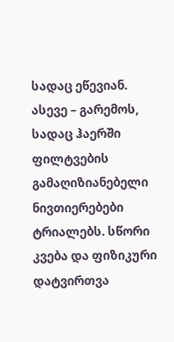სადაც ეწევიან. ასევე – გარემოს, სადაც ჰაერში ფილტვების გამაღიზიანებელი ნივთიერებები ტრიალებს. სწორი კვება და ფიზიკური დატვირთვა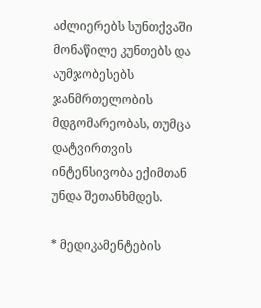აძლიერებს სუნთქვაში მონაწილე კუნთებს და აუმჯობესებს ჯანმრთელობის მდგომარეობას, თუმცა დატვირთვის ინტენსივობა ექიმთან უნდა შეთანხმდეს.

* მედიკამენტების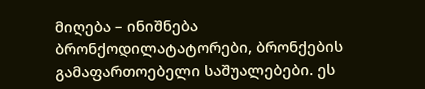მიღება – ინიშნება ბრონქოდილატატორები, ბრონქების გამაფართოებელი საშუალებები. ეს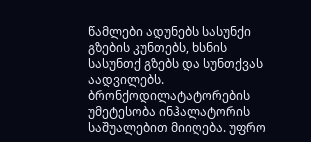წამლები ადუნებს სასუნქი გზების კუნთებს, ხსნის სასუნთქ გზებს და სუნთქვას აადვილებს. ბრონქოდილატატორების უმეტესობა ინჰალატორის საშუალებით მიიღება. უფრო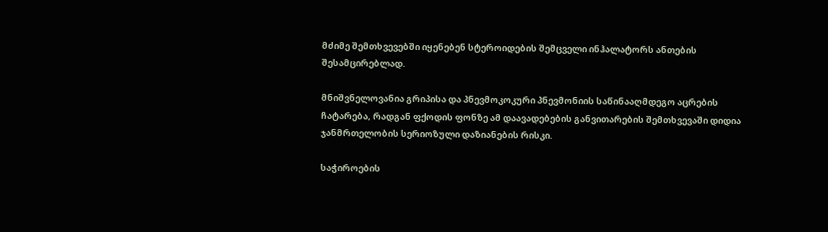მძიმე შემთხვევებში იყენებენ სტეროიდების შემცველი ინჰალატორს ანთების შესამცირებლად.

მნიშვნელოვანია გრიპისა და პნევმოკოკური პნევმონიის საწინააღმდეგო აცრების ჩატარება, რადგან ფქოდის ფონზე ამ დაავადებების განვითარების შემთხვევაში დიდია ჯანმრთელობის სერიოზული დაზიანების რისკი.

საჭიროების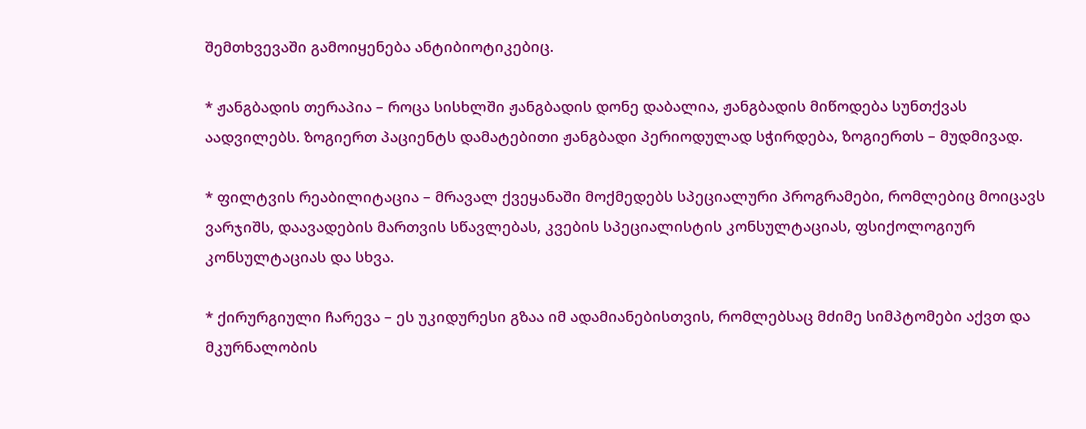შემთხვევაში გამოიყენება ანტიბიოტიკებიც.

* ჟანგბადის თერაპია – როცა სისხლში ჟანგბადის დონე დაბალია, ჟანგბადის მიწოდება სუნთქვას აადვილებს. ზოგიერთ პაციენტს დამატებითი ჟანგბადი პერიოდულად სჭირდება, ზოგიერთს – მუდმივად.

* ფილტვის რეაბილიტაცია – მრავალ ქვეყანაში მოქმედებს სპეციალური პროგრამები, რომლებიც მოიცავს ვარჯიშს, დაავადების მართვის სწავლებას, კვების სპეციალისტის კონსულტაციას, ფსიქოლოგიურ კონსულტაციას და სხვა.

* ქირურგიული ჩარევა – ეს უკიდურესი გზაა იმ ადამიანებისთვის, რომლებსაც მძიმე სიმპტომები აქვთ და მკურნალობის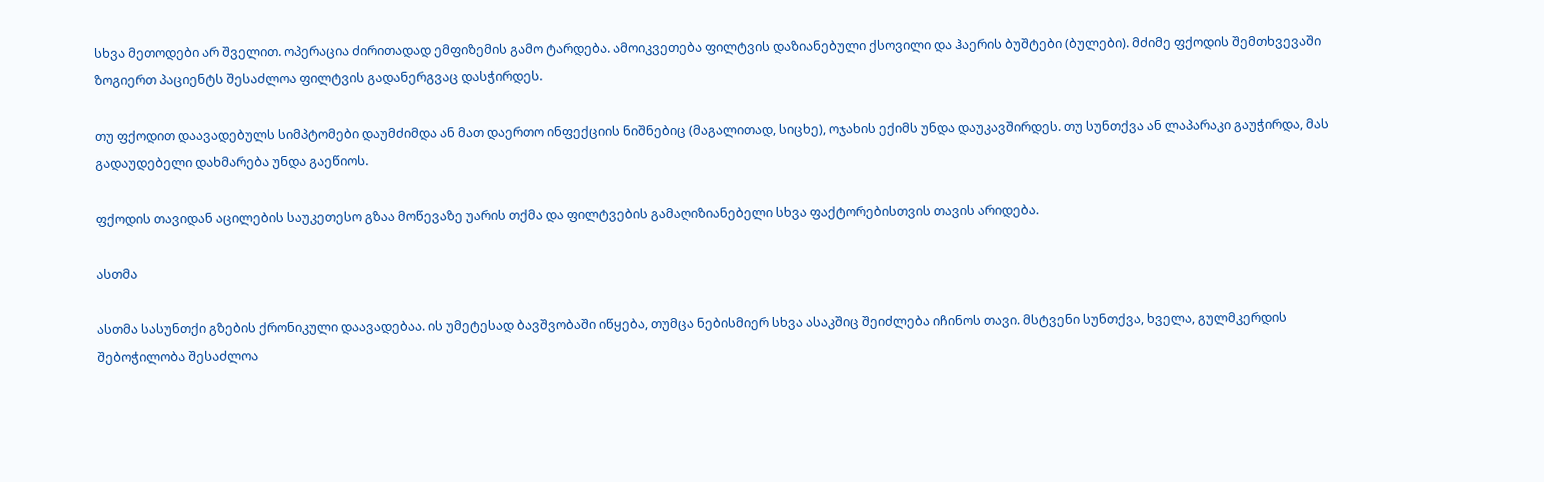სხვა მეთოდები არ შველით. ოპერაცია ძირითადად ემფიზემის გამო ტარდება. ამოიკვეთება ფილტვის დაზიანებული ქსოვილი და ჰაერის ბუშტები (ბულები). მძიმე ფქოდის შემთხვევაში ზოგიერთ პაციენტს შესაძლოა ფილტვის გადანერგვაც დასჭირდეს.

თუ ფქოდით დაავადებულს სიმპტომები დაუმძიმდა ან მათ დაერთო ინფექციის ნიშნებიც (მაგალითად, სიცხე), ოჯახის ექიმს უნდა დაუკავშირდეს. თუ სუნთქვა ან ლაპარაკი გაუჭირდა, მას გადაუდებელი დახმარება უნდა გაეწიოს.

ფქოდის თავიდან აცილების საუკეთესო გზაა მოწევაზე უარის თქმა და ფილტვების გამაღიზიანებელი სხვა ფაქტორებისთვის თავის არიდება.

ასთმა

ასთმა სასუნთქი გზების ქრონიკული დაავადებაა. ის უმეტესად ბავშვობაში იწყება, თუმცა ნებისმიერ სხვა ასაკშიც შეიძლება იჩინოს თავი. მსტვენი სუნთქვა, ხველა, გულმკერდის შებოჭილობა შესაძლოა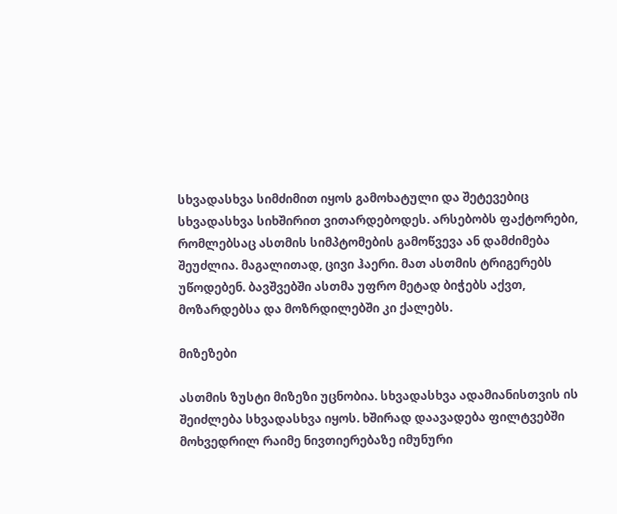სხვადასხვა სიმძიმით იყოს გამოხატული და შეტევებიც სხვადასხვა სიხშირით ვითარდებოდეს. არსებობს ფაქტორები, რომლებსაც ასთმის სიმპტომების გამოწვევა ან დამძიმება შეუძლია. მაგალითად, ცივი ჰაერი. მათ ასთმის ტრიგერებს უწოდებენ. ბავშვებში ასთმა უფრო მეტად ბიჭებს აქვთ, მოზარდებსა და მოზრდილებში კი ქალებს.

მიზეზები

ასთმის ზუსტი მიზეზი უცნობია. სხვადასხვა ადამიანისთვის ის შეიძლება სხვადასხვა იყოს. ხშირად დაავადება ფილტვებში მოხვედრილ რაიმე ნივთიერებაზე იმუნური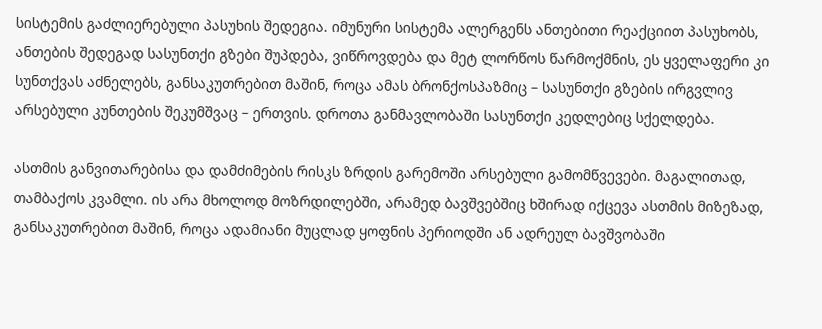სისტემის გაძლიერებული პასუხის შედეგია. იმუნური სისტემა ალერგენს ანთებითი რეაქციით პასუხობს, ანთების შედეგად სასუნთქი გზები შუპდება, ვიწროვდება და მეტ ლორწოს წარმოქმნის, ეს ყველაფერი კი სუნთქვას აძნელებს, განსაკუთრებით მაშინ, როცა ამას ბრონქოსპაზმიც – სასუნთქი გზების ირგვლივ არსებული კუნთების შეკუმშვაც – ერთვის. დროთა განმავლობაში სასუნთქი კედლებიც სქელდება.

ასთმის განვითარებისა და დამძიმების რისკს ზრდის გარემოში არსებული გამომწვევები. მაგალითად, თამბაქოს კვამლი. ის არა მხოლოდ მოზრდილებში, არამედ ბავშვებშიც ხშირად იქცევა ასთმის მიზეზად, განსაკუთრებით მაშინ, როცა ადამიანი მუცლად ყოფნის პერიოდში ან ადრეულ ბავშვობაში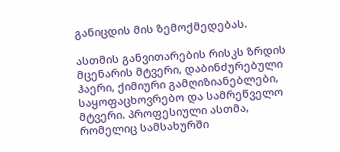განიცდის მის ზემოქმედებას.

ასთმის განვითარების რისკს ზრდის მცენარის მტვერი, დაბინძურებული ჰაერი, ქიმიური გამღიზიანებლები, საყოფაცხოვრებო და სამრეწველო მტვერი. პროფესიული ასთმა, რომელიც სამსახურში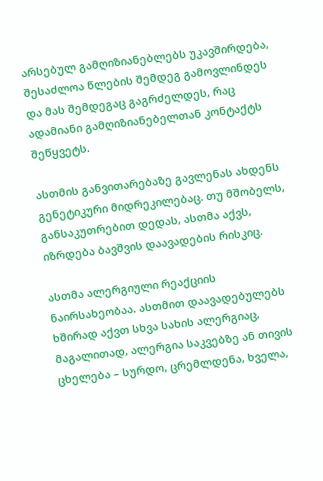არსებულ გამღიზიანებლებს უკავშირდება, შესაძლოა წლების შემდეგ გამოვლინდეს და მას შემდეგაც გაგრძელდეს, რაც ადამიანი გამღიზიანებელთან კონტაქტს შეწყვეტს.

ასთმის განვითარებაზე გავლენას ახდენს გენეტიკური მიდრეკილებაც. თუ მშობელს, განსაკუთრებით დედას, ასთმა აქვს, იზრდება ბავშვის დაავადების რისკიც.

ასთმა ალერგიული რეაქციის ნაირსახეობაა. ასთმით დაავადებულებს ხშირად აქვთ სხვა სახის ალერგიაც, მაგალითად, ალერგია საკვებზე ან თივის ცხელება – სურდო, ცრემლდენა, ხველა,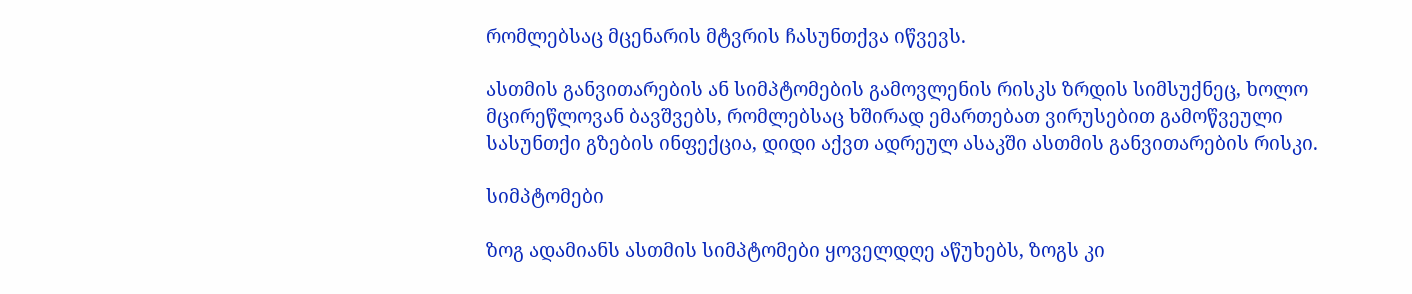რომლებსაც მცენარის მტვრის ჩასუნთქვა იწვევს.

ასთმის განვითარების ან სიმპტომების გამოვლენის რისკს ზრდის სიმსუქნეც, ხოლო მცირეწლოვან ბავშვებს, რომლებსაც ხშირად ემართებათ ვირუსებით გამოწვეული სასუნთქი გზების ინფექცია, დიდი აქვთ ადრეულ ასაკში ასთმის განვითარების რისკი.

სიმპტომები

ზოგ ადამიანს ასთმის სიმპტომები ყოველდღე აწუხებს, ზოგს კი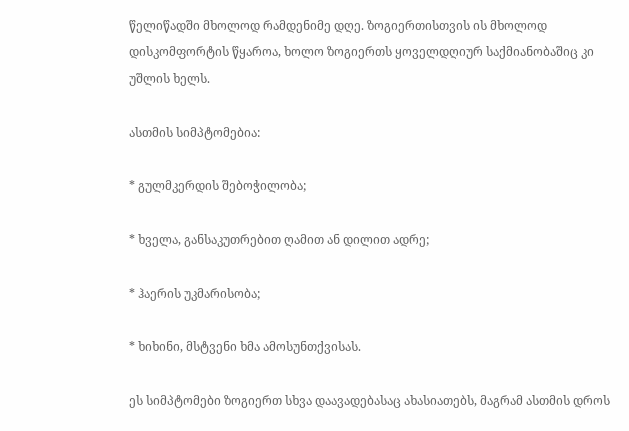წელიწადში მხოლოდ რამდენიმე დღე. ზოგიერთისთვის ის მხოლოდ დისკომფორტის წყაროა, ხოლო ზოგიერთს ყოველდღიურ საქმიანობაშიც კი უშლის ხელს.

ასთმის სიმპტომებია:

* გულმკერდის შებოჭილობა;

* ხველა, განსაკუთრებით ღამით ან დილით ადრე;

* ჰაერის უკმარისობა;

* ხიხინი, მსტვენი ხმა ამოსუნთქვისას.

ეს სიმპტომები ზოგიერთ სხვა დაავადებასაც ახასიათებს, მაგრამ ასთმის დროს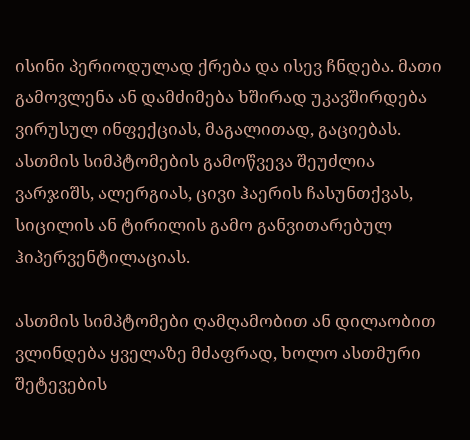ისინი პერიოდულად ქრება და ისევ ჩნდება. მათი გამოვლენა ან დამძიმება ხშირად უკავშირდება ვირუსულ ინფექციას, მაგალითად, გაციებას. ასთმის სიმპტომების გამოწვევა შეუძლია ვარჯიშს, ალერგიას, ცივი ჰაერის ჩასუნთქვას, სიცილის ან ტირილის გამო განვითარებულ ჰიპერვენტილაციას.

ასთმის სიმპტომები ღამღამობით ან დილაობით ვლინდება ყველაზე მძაფრად, ხოლო ასთმური შეტევების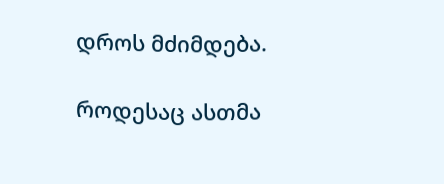დროს მძიმდება.

როდესაც ასთმა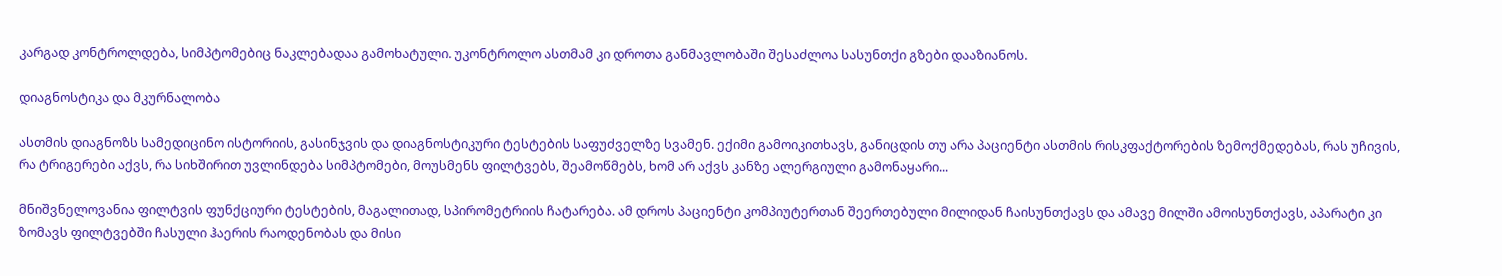კარგად კონტროლდება, სიმპტომებიც ნაკლებადაა გამოხატული. უკონტროლო ასთმამ კი დროთა განმავლობაში შესაძლოა სასუნთქი გზები დააზიანოს.

დიაგნოსტიკა და მკურნალობა

ასთმის დიაგნოზს სამედიცინო ისტორიის, გასინჯვის და დიაგნოსტიკური ტესტების საფუძველზე სვამენ. ექიმი გამოიკითხავს, განიცდის თუ არა პაციენტი ასთმის რისკფაქტორების ზემოქმედებას, რას უჩივის, რა ტრიგერები აქვს, რა სიხშირით უვლინდება სიმპტომები, მოუსმენს ფილტვებს, შეამოწმებს, ხომ არ აქვს კანზე ალერგიული გამონაყარი...

მნიშვნელოვანია ფილტვის ფუნქციური ტესტების, მაგალითად, სპირომეტრიის ჩატარება. ამ დროს პაციენტი კომპიუტერთან შეერთებული მილიდან ჩაისუნთქავს და ამავე მილში ამოისუნთქავს, აპარატი კი ზომავს ფილტვებში ჩასული ჰაერის რაოდენობას და მისი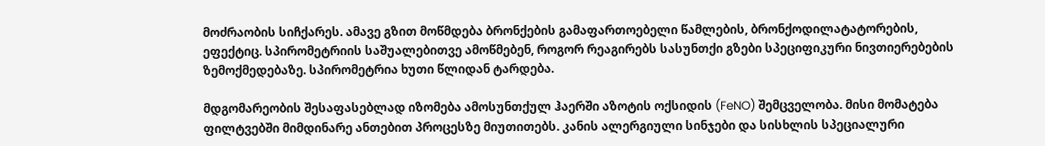მოძრაობის სიჩქარეს. ამავე გზით მოწმდება ბრონქების გამაფართოებელი წამლების, ბრონქოდილატატორების, ეფექტიც. სპირომეტრიის საშუალებითვე ამოწმებენ, როგორ რეაგირებს სასუნთქი გზები სპეციფიკური ნივთიერებების ზემოქმედებაზე. სპირომეტრია ხუთი წლიდან ტარდება.

მდგომარეობის შესაფასებლად იზომება ამოსუნთქულ ჰაერში აზოტის ოქსიდის (FeNO) შემცველობა. მისი მომატება ფილტვებში მიმდინარე ანთებით პროცესზე მიუთითებს. კანის ალერგიული სინჯები და სისხლის სპეციალური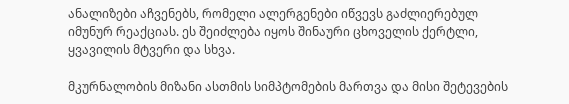ანალიზები აჩვენებს, რომელი ალერგენები იწვევს გაძლიერებულ იმუნურ რეაქციას. ეს შეიძლება იყოს შინაური ცხოველის ქერტლი, ყვავილის მტვერი და სხვა.

მკურნალობის მიზანი ასთმის სიმპტომების მართვა და მისი შეტევების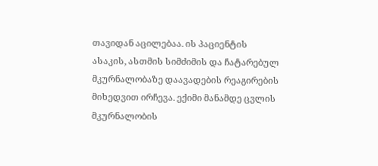თავიდან აცილებაა. ის პაციენტის ასაკის, ასთმის სიმძიმის და ჩატარებულ მკურნალობაზე დაავადების რეაგირების მიხედვით ირჩევა. ექიმი მანამდე ცვლის მკურნალობის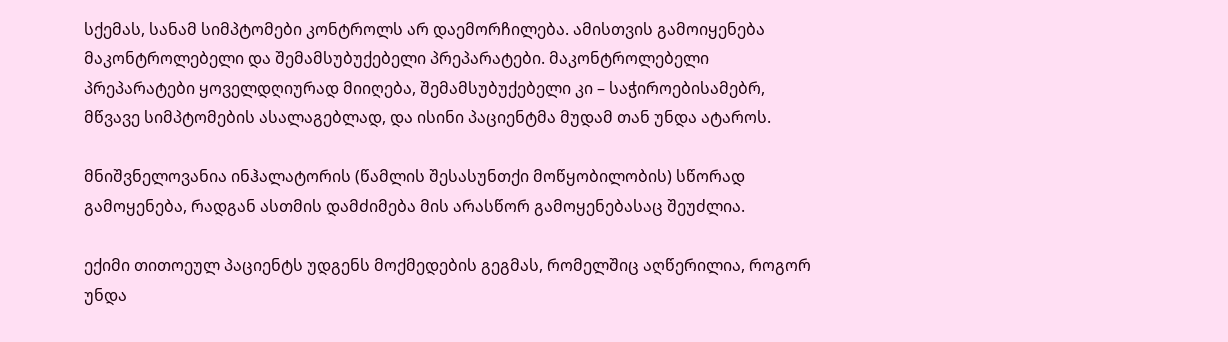სქემას, სანამ სიმპტომები კონტროლს არ დაემორჩილება. ამისთვის გამოიყენება მაკონტროლებელი და შემამსუბუქებელი პრეპარატები. მაკონტროლებელი პრეპარატები ყოველდღიურად მიიღება, შემამსუბუქებელი კი – საჭიროებისამებრ, მწვავე სიმპტომების ასალაგებლად, და ისინი პაციენტმა მუდამ თან უნდა ატაროს.

მნიშვნელოვანია ინჰალატორის (წამლის შესასუნთქი მოწყობილობის) სწორად გამოყენება, რადგან ასთმის დამძიმება მის არასწორ გამოყენებასაც შეუძლია.

ექიმი თითოეულ პაციენტს უდგენს მოქმედების გეგმას, რომელშიც აღწერილია, როგორ უნდა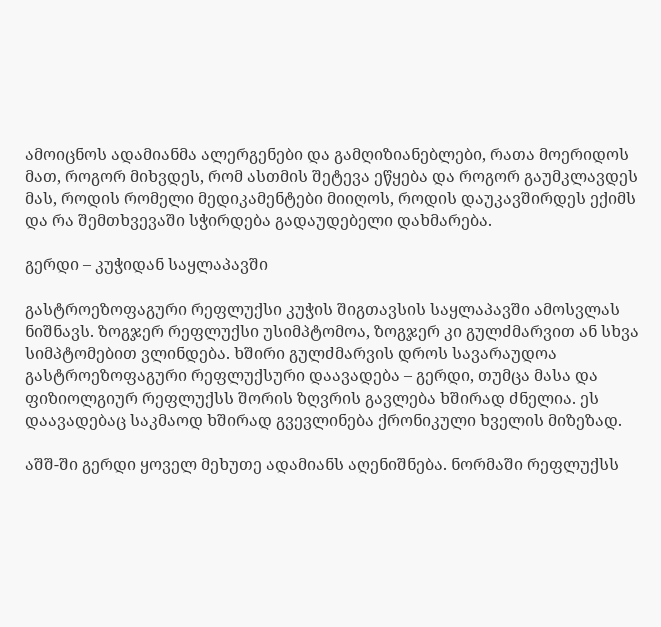ამოიცნოს ადამიანმა ალერგენები და გამღიზიანებლები, რათა მოერიდოს მათ, როგორ მიხვდეს, რომ ასთმის შეტევა ეწყება და როგორ გაუმკლავდეს მას, როდის რომელი მედიკამენტები მიიღოს, როდის დაუკავშირდეს ექიმს და რა შემთხვევაში სჭირდება გადაუდებელი დახმარება.

გერდი – კუჭიდან საყლაპავში

გასტროეზოფაგური რეფლუქსი კუჭის შიგთავსის საყლაპავში ამოსვლას ნიშნავს. ზოგჯერ რეფლუქსი უსიმპტომოა, ზოგჯერ კი გულძმარვით ან სხვა სიმპტომებით ვლინდება. ხშირი გულძმარვის დროს სავარაუდოა გასტროეზოფაგური რეფლუქსური დაავადება – გერდი, თუმცა მასა და ფიზიოლგიურ რეფლუქსს შორის ზღვრის გავლება ხშირად ძნელია. ეს დაავადებაც საკმაოდ ხშირად გვევლინება ქრონიკული ხველის მიზეზად.

აშშ-ში გერდი ყოველ მეხუთე ადამიანს აღენიშნება. ნორმაში რეფლუქსს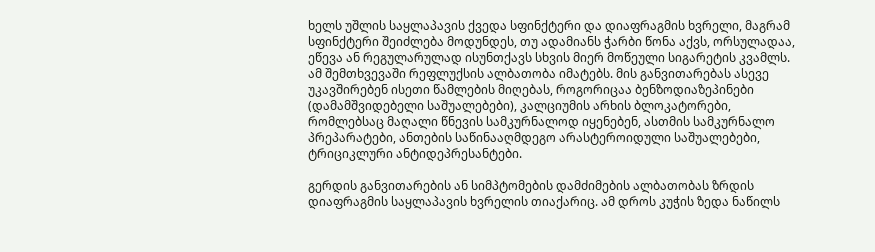ხელს უშლის საყლაპავის ქვედა სფინქტერი და დიაფრაგმის ხვრელი, მაგრამ სფინქტერი შეიძლება მოდუნდეს, თუ ადამიანს ჭარბი წონა აქვს, ორსულადაა, ეწევა ან რეგულარულად ისუნთქავს სხვის მიერ მოწეული სიგარეტის კვამლს. ამ შემთხვევაში რეფლუქსის ალბათობა იმატებს. მის განვითარებას ასევე უკავშირებენ ისეთი წამლების მიღებას, როგორიცაა ბენზოდიაზეპინები (დამამშვიდებელი საშუალებები), კალციუმის არხის ბლოკატორები, რომლებსაც მაღალი წნევის სამკურნალოდ იყენებენ, ასთმის სამკურნალო პრეპარატები, ანთების საწინააღმდეგო არასტეროიდული საშუალებები, ტრიციკლური ანტიდეპრესანტები.

გერდის განვითარების ან სიმპტომების დამძიმების ალბათობას ზრდის დიაფრაგმის საყლაპავის ხვრელის თიაქარიც. ამ დროს კუჭის ზედა ნაწილს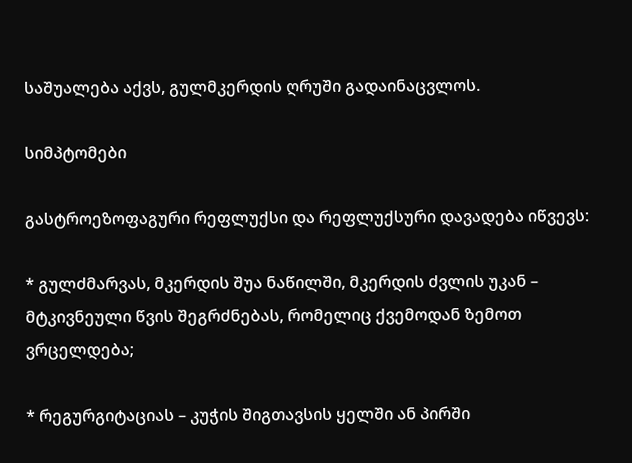საშუალება აქვს, გულმკერდის ღრუში გადაინაცვლოს.

სიმპტომები

გასტროეზოფაგური რეფლუქსი და რეფლუქსური დავადება იწვევს:

* გულძმარვას, მკერდის შუა ნაწილში, მკერდის ძვლის უკან – მტკივნეული წვის შეგრძნებას, რომელიც ქვემოდან ზემოთ ვრცელდება;

* რეგურგიტაციას – კუჭის შიგთავსის ყელში ან პირში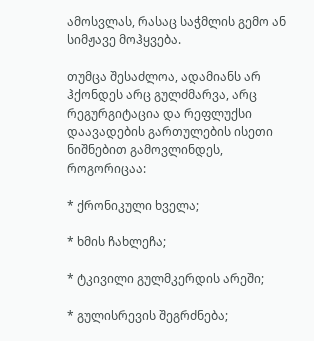ამოსვლას, რასაც საჭმლის გემო ან სიმჟავე მოჰყვება.

თუმცა შესაძლოა, ადამიანს არ ჰქონდეს არც გულძმარვა, არც რეგურგიტაცია და რეფლუქსი დაავადების გართულების ისეთი ნიშნებით გამოვლინდეს, როგორიცაა:

* ქრონიკული ხველა;

* ხმის ჩახლეჩა;

* ტკივილი გულმკერდის არეში;

* გულისრევის შეგრძნება;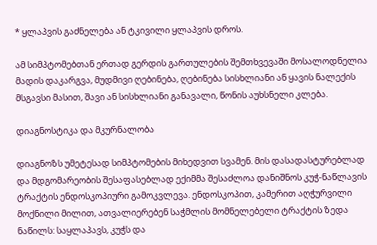* ყლაპვის გაძნელება ან ტკივილი ყლაპვის დროს.

ამ სიმპტომებთან ერთად გერდის გართულების შემთხვევაში მოსალოდნელია მადის დაკარგვა, მუდმივი ღებინება, ღებინება სისხლიანი ან ყავის ნალექის მსგავსი მასით, შავი ან სისხლიანი განავალი, წონის აუხსნელი კლება.

დიაგნოსტიკა და მკურნალობა

დიაგნოზს უმეტესად სიმპტომების მიხედვით სვამენ. მის დასადასტურებლად და მდგომარეობის შესაფასებლად ექიმმა შესაძლოა დანიშნოს კუჭ-ნაწლავის ტრაქტის ენდოსკოპიური გამოკვლევა. ენდოსკოპით, კამერით აღჭურვილი მოქნილი მილით, ათვალიერებენ საჭმლის მომნელებელი ტრაქტის ზედა ნაწილს: საყლაპავს, კუჭს და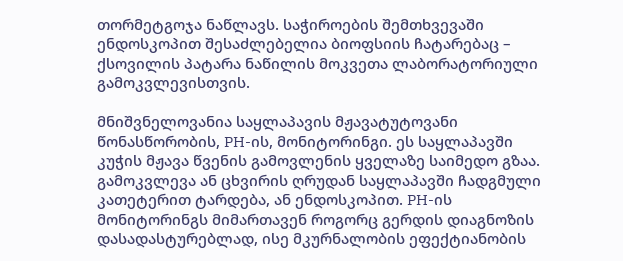თორმეტგოჯა ნაწლავს. საჭიროების შემთხვევაში ენდოსკოპით შესაძლებელია ბიოფსიის ჩატარებაც – ქსოვილის პატარა ნაწილის მოკვეთა ლაბორატორიული გამოკვლევისთვის.

მნიშვნელოვანია საყლაპავის მჟავატუტოვანი წონასწორობის, PH-ის, მონიტორინგი. ეს საყლაპავში კუჭის მჟავა წვენის გამოვლენის ყველაზე საიმედო გზაა. გამოკვლევა ან ცხვირის ღრუდან საყლაპავში ჩადგმული კათეტერით ტარდება, ან ენდოსკოპით. PH-ის მონიტორინგს მიმართავენ როგორც გერდის დიაგნოზის დასადასტურებლად, ისე მკურნალობის ეფექტიანობის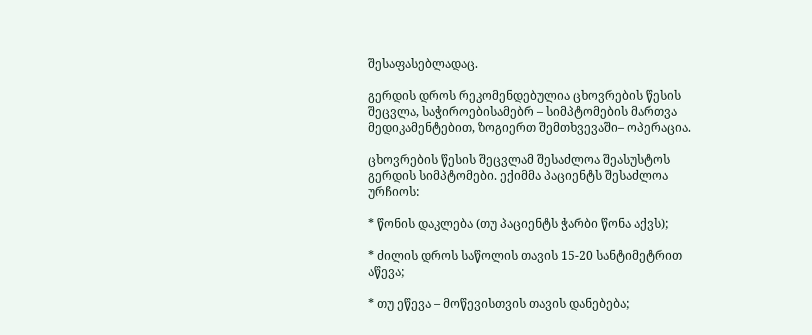შესაფასებლადაც.

გერდის დროს რეკომენდებულია ცხოვრების წესის შეცვლა, საჭიროებისამებრ – სიმპტომების მართვა მედიკამენტებით, ზოგიერთ შემთხვევაში– ოპერაცია.

ცხოვრების წესის შეცვლამ შესაძლოა შეასუსტოს გერდის სიმპტომები. ექიმმა პაციენტს შესაძლოა ურჩიოს:

* წონის დაკლება (თუ პაციენტს ჭარბი წონა აქვს);

* ძილის დროს საწოლის თავის 15-20 სანტიმეტრით აწევა;

* თუ ეწევა – მოწევისთვის თავის დანებება;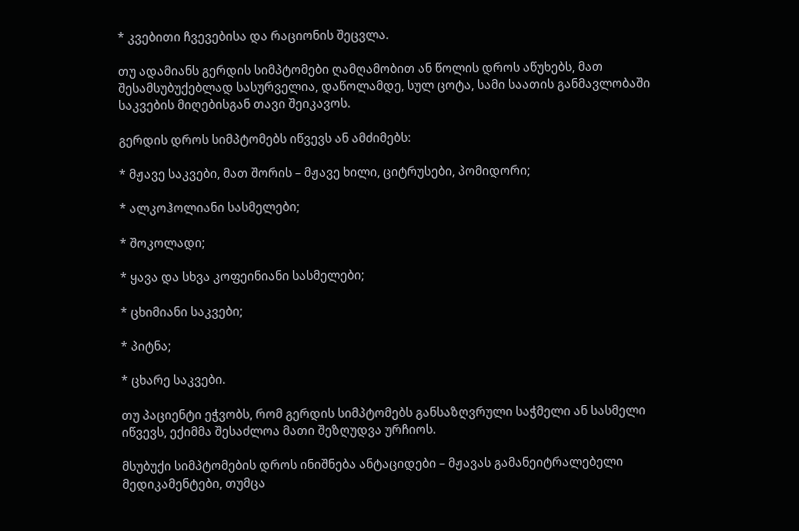* კვებითი ჩვევებისა და რაციონის შეცვლა.

თუ ადამიანს გერდის სიმპტომები ღამღამობით ან წოლის დროს აწუხებს, მათ შესამსუბუქებლად სასურველია, დაწოლამდე, სულ ცოტა, სამი საათის განმავლობაში საკვების მიღებისგან თავი შეიკავოს.

გერდის დროს სიმპტომებს იწვევს ან ამძიმებს:

* მჟავე საკვები, მათ შორის – მჟავე ხილი, ციტრუსები, პომიდორი;

* ალკოჰოლიანი სასმელები;

* შოკოლადი;

* ყავა და სხვა კოფეინიანი სასმელები;

* ცხიმიანი საკვები;

* პიტნა;

* ცხარე საკვები.

თუ პაციენტი ეჭვობს, რომ გერდის სიმპტომებს განსაზღვრული საჭმელი ან სასმელი იწვევს, ექიმმა შესაძლოა მათი შეზღუდვა ურჩიოს.

მსუბუქი სიმპტომების დროს ინიშნება ანტაციდები – მჟავას გამანეიტრალებელი მედიკამენტები, თუმცა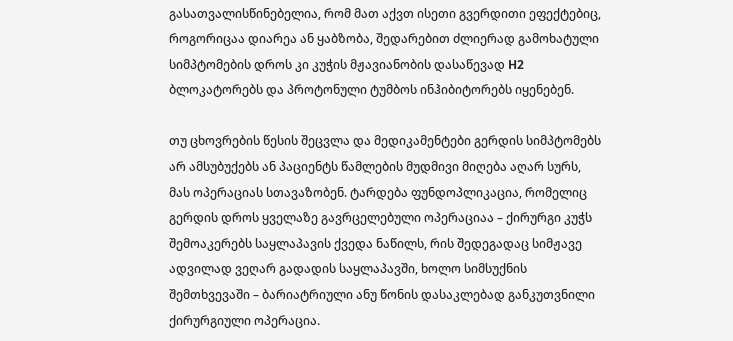გასათვალისწინებელია, რომ მათ აქვთ ისეთი გვერდითი ეფექტებიც, როგორიცაა დიარეა ან ყაბზობა, შედარებით ძლიერად გამოხატული სიმპტომების დროს კი კუჭის მჟავიანობის დასაწევად H2 ბლოკატორებს და პროტონული ტუმბოს ინჰიბიტორებს იყენებენ.

თუ ცხოვრების წესის შეცვლა და მედიკამენტები გერდის სიმპტომებს არ ამსუბუქებს ან პაციენტს წამლების მუდმივი მიღება აღარ სურს, მას ოპერაციას სთავაზობენ. ტარდება ფუნდოპლიკაცია, რომელიც გერდის დროს ყველაზე გავრცელებული ოპერაციაა – ქირურგი კუჭს შემოაკერებს საყლაპავის ქვედა ნაწილს, რის შედეგადაც სიმჟავე ადვილად ვეღარ გადადის საყლაპავში, ხოლო სიმსუქნის შემთხვევაში – ბარიატრიული ანუ წონის დასაკლებად განკუთვნილი ქირურგიული ოპერაცია.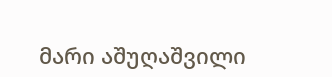მარი აშუღაშვილი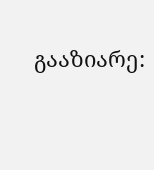გააზიარე: